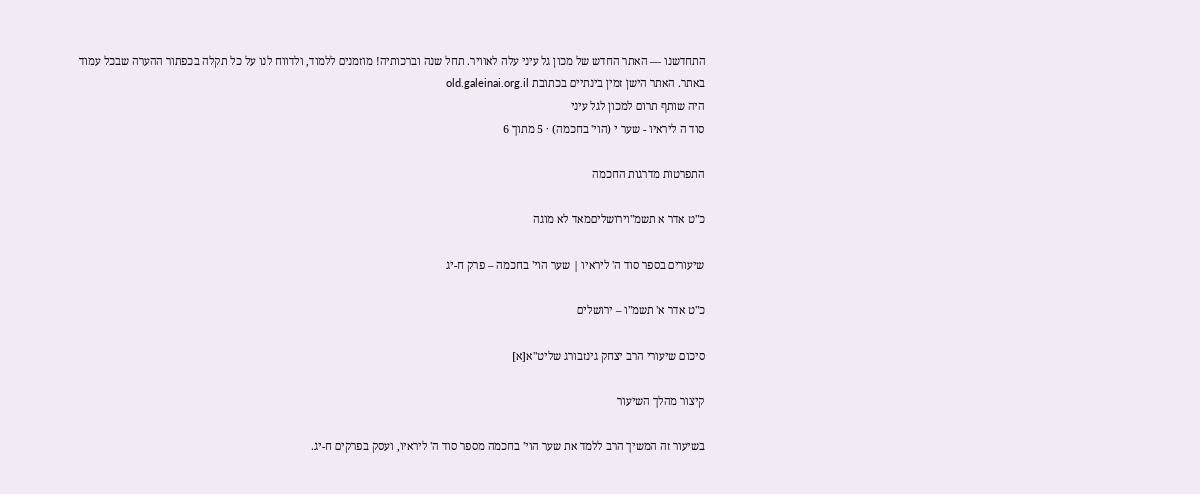התחדשנו — האתר החדש של מכון גל עיני עלה לאוויר. תחל שנה וברכותיה! מוזמנים ללמוד, ולדווח לנו על כל תקלה בכפתור ההערה שבכל עמוד באתר. האתר הישן זמין בינתיים בכתובת old.galeinai.org.il
היה שותף תרום למכון לגל עיני
סוד ה ליראיו - שער י (הוי' בחכמה) · 5 מתוך 6

התפרטות מדרגות החכמה

כ"ט אדר א תשמ"וירושליםמאד לא מוגה

שיעורים בספר סוד ה' ליראיו | שער הוי' בחכמה – פרק ח-יג

כ"ט אדר א' תשמ"ו – ירושלים

סיכום שיעורי הרב יצחק גינזבורג שליט"א[א]

קיצור מהלך השיעור

בשיעור זה המשיך הרב ללמד את שער הוי' בחכמה מספר סוד ה' ליראיו, ועסק בפרקים ח-יג.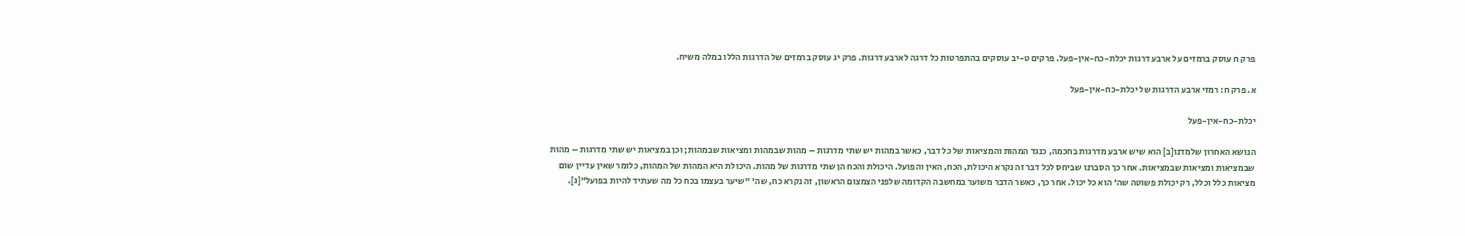פרק ח עוסק ברמזים על ארבע דרגות יכלת-כח-אין-פעל. פרקים ט-יב עוסקים בהתפרטות כל דרגה לארבע דרגות. פרק יג עוסק ברמזים של הדרגות הללו במלה משיח.

א. פרק ח: רמזי ארבע הדרגות של יכלת-כח-אין-פעל

יכלת-כח-אין-פעל

הנושא האחרון שלמדנו[ב] הוא שיש ארבע מדרגות בחכמה, כנגד המהות והמציאות של כל דבר, כאשר במהות יש שתי מדרגות – מהות שבמהות ומציאות שבמהות; וכן במציאות יש שתי מדרגות – מהות שבמציאות ומציאות שבמציאות. אחר כך הסברנו שביחס לכל דבר זה נקרא היכולת, הכח, האין והפועל. היכולת והכח הן שתי מדרגות של מהות. היכולת היא המהות של המהות, כלומר שאין עדיין שום מציאות כלל וכלל, רק יכולת פשוטה שה' הוא כל יכול. אחר כך, כאשר הדבר משוער במחשבה הקדומה שלפני הצמצום הראשון, זה נקרא כח, שה' "שיער בעצמו בכח כל מה שעתיד להיות בפועל"[ג].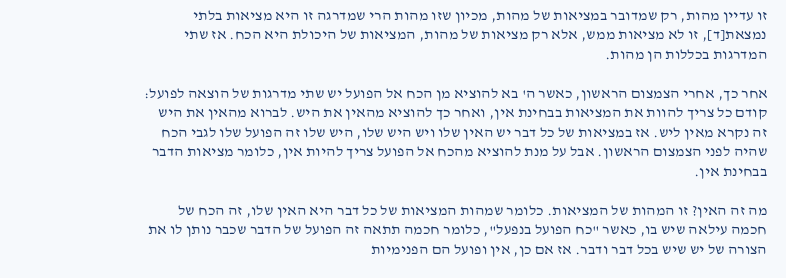זו עדיין מהות, רק שמדובר במציאות של מהות, מכיון שזו מהות הרי שמדרגה זו היא מציאות בלתי נמצאת[ד], זו לא מציאות ממש, אלא רק מציאות של מהות, המציאות של היכולת היא הכח. אז שתי המדרגות בכללות הן מהות.

אחר כך, אחרי הצמצום הראשון, כאשר ה' בא להוציא מן הכח אל הפועל יש שתי מדרגות של הוצאה לפועל: קודם כל צריך להוות את המציאות בבחינת אין, ואחר כך להוציא מהאין את היש. לברוא מהאין את היש זה נקרא מאין ליש. אז במציאות של כל דבר יש האין שלו ויש היש שלו, היש שלו זה הפועל שלו לגבי הכח שהיה לפני הצמצום הראשון. אבל על מנת להוציא מהכח אל הפועל צריך להיות אין, כלומר מציאות הדבר בבחינת אין.

מה זה האין? זו המהות של המציאות. כלומר שמהות המציאות של כל דבר היא האין שלו, זה הכח של חכמה עילאה שיש בו, כאשר "כח הפועל בנפעל", כלומר חכמה תתאה זה הפועל של הדבר שכבר נותן לו את הצורה של יש שיש בכל דבר ודבר. אז אם כן, אין ופועל הם הפנימיות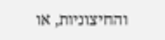והחיצוניות, או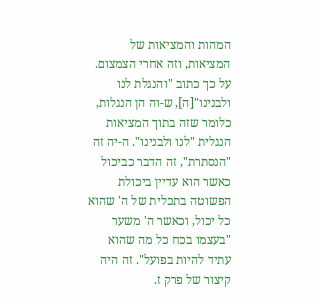המהות והמציאות של המציאות, וזה אחרי הצמצום. על כך כתוב "והנגלת לנו ולבנינו"[ה], ש-וה הן הנגלות, כלומר שזה בתוך המציאות הנגלית "לנו ולבנינו". ה-יה זה "הנסתרת", זה הדבר כביכול כאשר הוא עדיין ביכולת הפשוטה בתכלית של ה' שהוא כל יכול, וכאשר ה' משער "בעצמו בכח כל מה שהוא עתיד להיות בפועל". זה היה קיצור של פרק ז.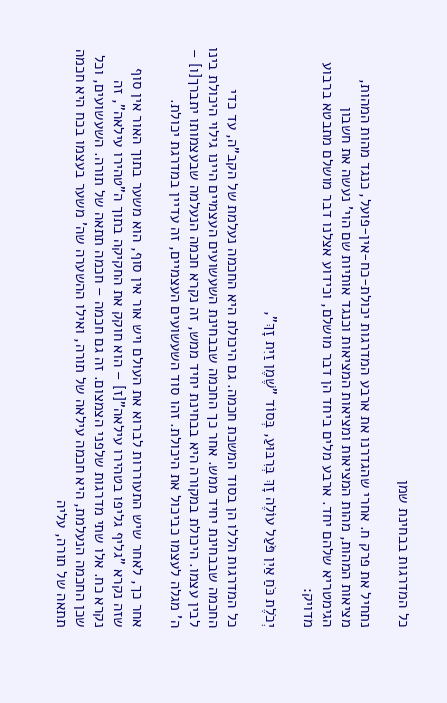כל המדרגות בבחינת שמן

נתחיל את פרק ח. אחרי שהגדרנו את ארבע המדרגות יכולת-כח-אין-פועל, כנגד מהות המהות, מציאות המהות, מהות המציאות ומציאות המציאות וכנגד אותיות שם הוי' נעשה את חשבון הגימטריא שלהם יחד. ארבע מלים ביחד הן דבר מושלם, וכידוע אצלנו דבר מושלם מתבטא ברבוע מדויק:

יְכֹלֶת כֹּחַ אַיִן פֹּעַל עוֹלֶה זָךְ בְּרִבּוּעַ, בְּסוֹד "שֶׁמֶן זַיִת זָךְ",

כל המדרגות הללו הן בסוד המשכת חכמה. גם היכולת היא החכמה נעלמת של הקב"ה, עד כדי החכמה שבבחינת יחיד ממש. אחר כך החכמה שבבחינת השעשועים העצמיים היינו גילוי היכולת בינו לבין עצמו. היכולת במקורה היא בבחינת יחיד ממש, זה נקרא חכמה הנעלמה שבעצמותו יתברך[ו] – ה' מגלה לעצמו כביכול את היכולת. זהו סוד השעשועים העצמיים, זה עדיין במדרגת יכולת.

אחר כך, לאחר שיש התעוררות לברוא את העולם ויש אור אין סוף, הוא משער בתוך האור אין סוף שזה נקרא "גליף גליפו בטהירו עילאה"[ז] – הוא חוקק את החקיקה בתוך ה"טהירו עילאה", זה נקרא כח. אלו שתי מדרגות שלפני הצמצום. זה גם חכמה – חכמה תתאה של תורה. השעשועים, וכל שכן החכמה הנעלמת, היא חכמה עילאה של תורה, ואילו ההשערה שה' משער בעצמו בכח היא חכמה תתאה של תורה, עליה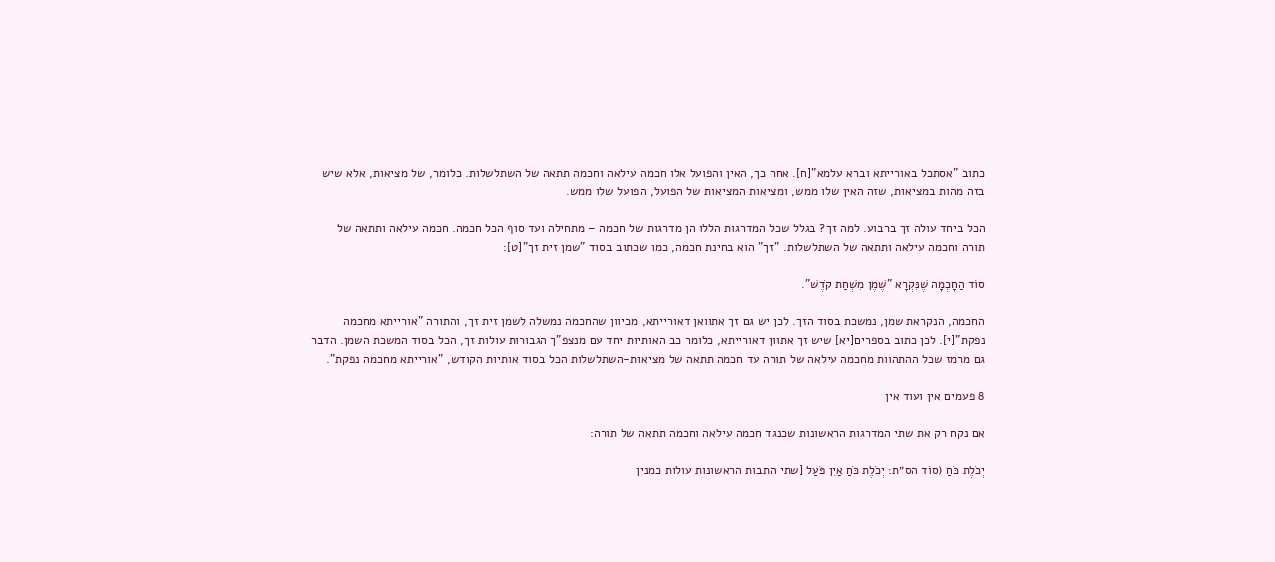כתוב "אסתכל באורייתא וברא עלמא"[ח]. אחר כך, האין והפועל אלו חכמה עילאה וחכמה תתאה של השתלשלות. כלומר, של מציאות, אלא שיש בזה מהות במציאות, שזה האין שלו ממש, ומציאות המציאות של הפועל, הפועל שלו ממש.

הכל ביחד עולה זך ברבוע. למה זך? בגלל שכל המדרגות הללו הן מדרגות של חכמה – מתחילה ועד סוף הכל חכמה. חכמה עילאה ותתאה של תורה וחכמה עילאה ותתאה של השתלשלות. "זך" הוא בחינת חכמה, כמו שכתוב בסוד "שמן זית זך"[ט]:

סוֹד הַחָכְמָה שֶׁנִּקְרָא "שֶׁמֶן מִשְׁחַת קֹדֶשׁ".

החכמה, הנקראת שמן, נמשכת בסוד הזך. לכן יש גם זך אתוואן דאורייתא, מכיוון שהחכמה נמשלה לשמן זית זך, והתורה "אורייתא מחכמה נפקת"[י]. לכן כתוב בספרים[יא] שיש זך אתוון דאורייתא, כלומר כב האותיות יחד עם מנצפ"ך הגבורות עולות זך, הכל בסוד המשכת השמן. הדבר גם מרמז שכל ההתהוות מחכמה עילאה של תורה עד חכמה תתאה של מציאות-השתלשלות הכל בסוד אותיות הקודש, "אורייתא מחכמה נפקת".

8 פעמים אין ועוד אין

אם נקח רק את שתי המדרגות הראשונות שכנגד חכמה עילאה וחכמה תתאה של תורה:

יְכֹלֶת כֹּחַ (סוֹד הס״ת: יְכֹלֶת כֹּחַ אַיִן פֹּעַל [שתי התבות הראשונות עולות כמנין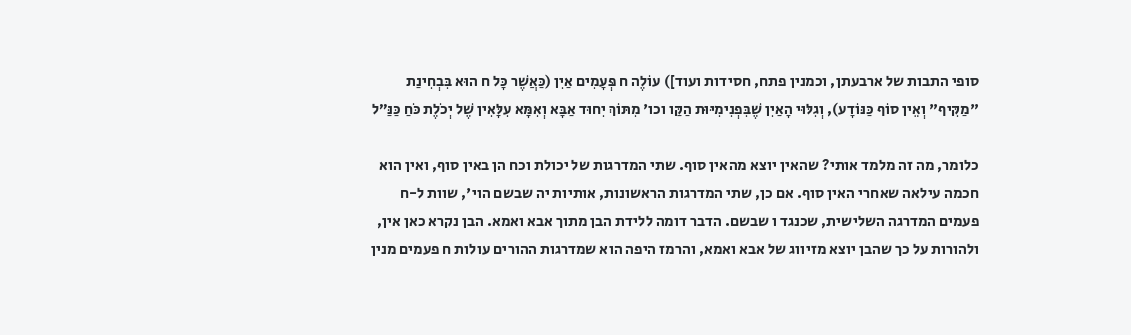סופי התבות של ארבעתן, וכמנין פתח, חסידות ועוד]) עוֹלֶה ח פְּעָמִים אַיִן (כַּאֲשֶׁר כָּל ח הוּא בִּבְחִינַת "מַקִּיף" וְאֵין סוֹף כַּנּוֹדָע), וְגִלּוּי הָאַיִן שֶׁבִּפְנִימִיּוּת הַקַּו וכו' מִתּוֹךְ יִחוּד אַבָּא וְאִמָּא עִלָּאִין שֶׁל יְכֹלֶת כֹּחַ כַּנַּ״ל

כלומר, מה זה מלמד אותי? שהאין יוצא מהאין סוף. שתי המדרגות של יכולת וכח הן באין סוף, ואין הוא חכמה עילאה שאחרי האין סוף. אם כן, שתי המדרגות הראשונות, אותיות יה שבשם הוי', שוות ל-ח פעמים המדרגה השלישית, שכנגד ו שבשם. הדבר דומה ללידת הבן מתוך אבא ואמא. הבן נקרא כאן אין, ולהורות על כך שהבן יוצא מזיווג של אבא ואמא, והרמז היפה הוא שמדרגות ההורים עולות ח פעמים מנין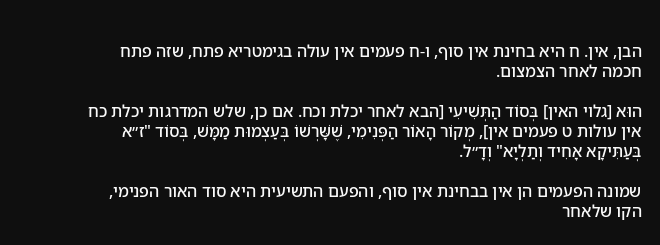הבן, אין. ח היא בחינת אין סוף, ו-ח פעמים אין עולה בגימטריא פתח, שזה פתח חכמה לאחר הצמצום.

הוּא [גלוי האין] בְּסוֹד הַתְּשִׁיעִי [הבא לאחר יכלת וכח. אם כן, שלש המדרגות יכלת כח אין עולות ט פעמים אין], מְקוֹר הָאוֹר הַפְּנִימִי, שֶׁשָּׁרְשׁוֹ בְּעַצְמוּת מַמָּשׁ, בְּסוֹד "ז״א בְּעַתִּיקָא אָחִיד וְתַלְיָא" וְדָ״ל.

שמונה הפעמים הן אין בבחינת אין סוף, והפעם התשיעית היא סוד האור הפנימי, הקו שלאחר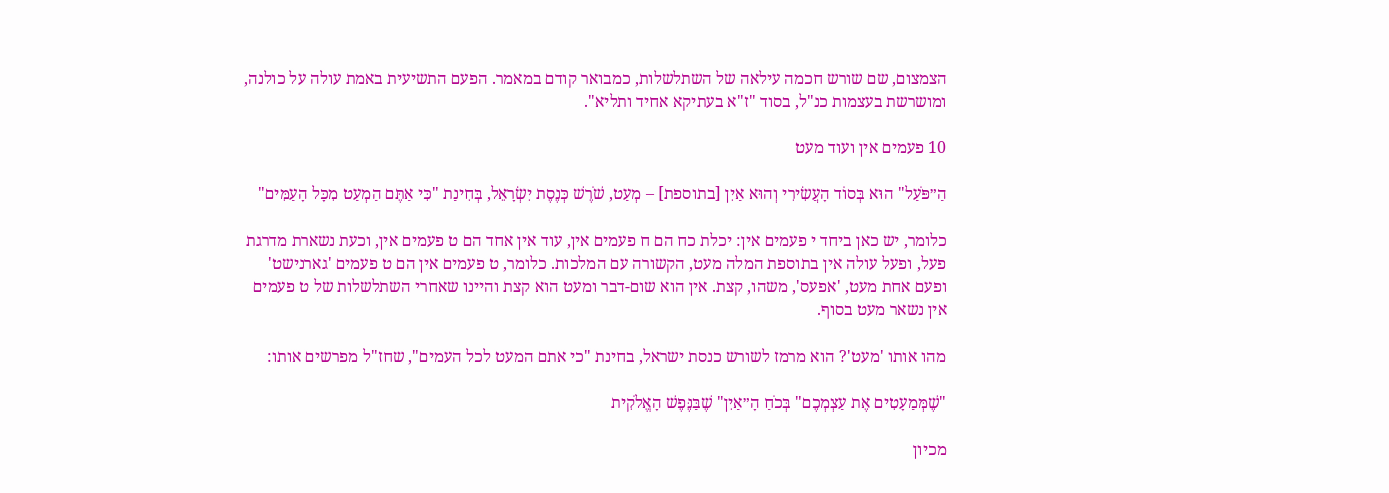הצמצום, שם שורש חכמה עילאה של השתלשלות, כמבואר קודם במאמר. הפעם התשיעית באמת עולה על כולנה, ומושרשת בעצמות כנ"ל, בסוד "ז"א בעתיקא אחיד ותליא".

10 פעמים אין ועוד מעט

הַ״פֹּעַל" הוּא בְּסוֹד הָעֲשִׂירִי וְהוּא אַיִן [בתוספת] – מְעַט, שֹׁרֶשׁ כְּנֶסֶת יִשְׂרָאֵל, בְּחִינַת "כִּי אַתֶּם הַמְעַט מִכָּל הָעַמִּים"

כלומר, יש כאן ביחד י פעמים אין: יכלת כח הם ח פעמים אין, עוד אין אחד הם ט פעמים אין, וכעת נשארת מדרגת פעל, ופעל עולה אין בתוספת המלה מעט, הקשורה עם המלכות. כלומר, ט פעמים אין הם ט פעמים 'גארנישט' ופעם אחת מעט, 'אפעס', משהו, קצת. אין הוא שום-דבר ומעט הוא קצת והיינו שאחרי השתלשלות של ט פעמים אין נשאר מעט בסוף.

מהו אותו 'מעט'? הוא מרמז לשורש כנסת ישראל, בחינת "כי אתם המעט לכל העמים", שחז"ל מפרשים אותו:

"שֶׁמְּמַעָטִים אֶת עַצְמְכֶם" בְּכֹחַ הָ״אַיִן" שֶׁבַּנֶּפֶשׁ הָאֱלֹקִית

מכיון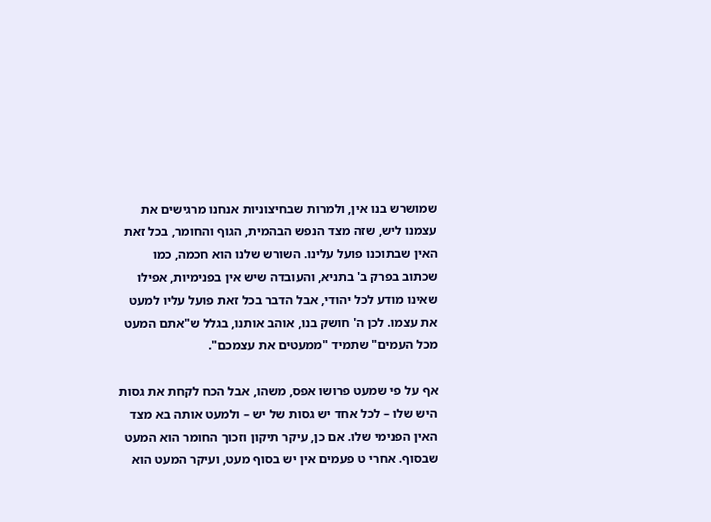שמושרש בנו אין, ולמרות שבחיצוניות אנחנו מרגישים את עצמנו ליש, שזה מצד הנפש הבהמית, הגוף והחומר, בכל זאת האין שבתוכנו פועל עלינו. השורש שלנו הוא חכמה, כמו שכתוב בפרק ב' בתניא, והעובדה שיש אין בפנימיות, אפילו שאינו מודע לכל יהודי, אבל הדבר בכל זאת פועל עליו למעט את עצמו. לכן ה' חושק בנו, אוהב אותנו, בגלל ש"אתם המעט מכל העמים" שתמיד "ממעטים את עצמכם".

אף על פי שמעט פרושו אפס, משהו, אבל הכח לקחת את גסות היש שלו – לכל אחד יש גסות של יש – ולמעט אותה בא מצד האין הפנימי שלו. אם כן, עיקר תיקון וזכוך החומר הוא המעט שבסוף. אחרי ט פעמים אין יש בסוף מעט, ועיקר המעט הוא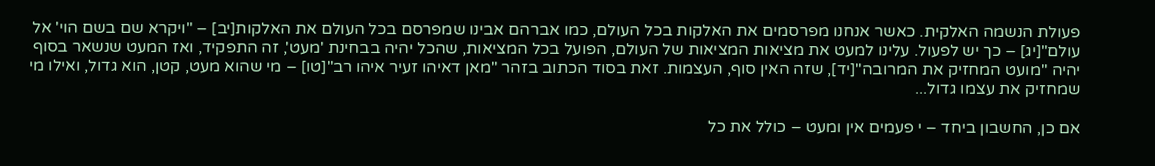פעולת הנשמה האלקית. כאשר אנחנו מפרסמים את האלקות בכל העולם, כמו אברהם אבינו שמפרסם בכל העולם את האלקות[יב] – "ויקרא שם בשם הוי' אל עולם"[יג] – כך יש לפעול. עלינו למעט את מציאות המציאות של העולם, הפועל בכל המציאות, שהכל יהיה בבחינת 'מעט', זה התפקיד, ואז המעט שנשאר בסוף יהיה "מועט המחזיק את המרובה"[יד], שזה האין סוף, העצמות. זאת בסוד הכתוב בזהר "מאן דאיהו זעיר איהו רב"[טו] – מי שהוא מעט, קטן, הוא גדול, ואילו מי שמחזיק את עצמו גדול...

אם כן, החשבון ביחד – י פעמים אין ומעט – כולל את כל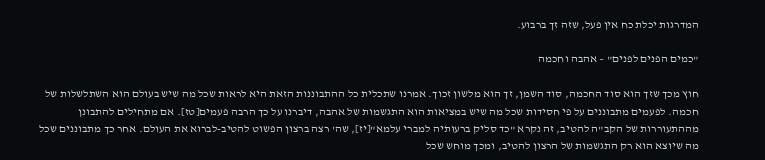המדרגות יכלת כח אין פעל, שזה זך ברבוע.

"כמים הפנים לפנים" – אהבה וחכמה

חוץ מכך שזך הוא סוד החכמה, סוד השמן, זך הוא מלשון זכוך. אמרנו שתכלית כל ההתבוננות הזאת היא לראות שכל מה שיש בעולם הוא השתלשלות של חכמה. לפעמים מתבוננים על פי חסידות שכל מה שיש במציאות הוא התגשמות של אהבה, דיברנו על כך הרבה פעמים[טז]. אם מתחילים להתבונן מההתעוררות של הקב"ה להטיב, זה נקרא "כד סליק ברעותיה למברי עלמא"[יז], שה' רצה ברצון הפשוט להטיב-לברוא את העולם. אחר כך מתבוננים שכל מה שיוצא הוא רק התגשמות של הרצון להטיב, ומכך מוחש שכל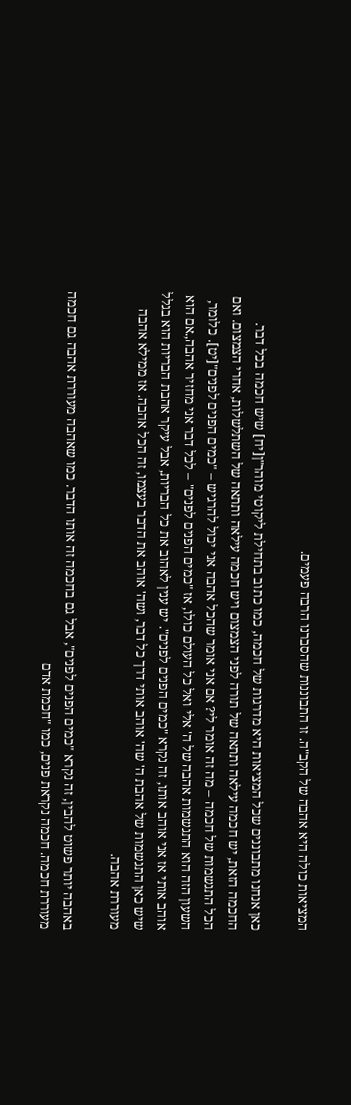המציאות כולה היא אהבה של הקב"ה. זו התבוננות שהסברנו הרבה פעמים.

כאן אנחנו מתבוננים שכל המציאות היא מדרגות של חכמה, כמו כתוב בתחילת ליקוטי מוהר"ן[יח] שיש חכמה בכל דבר. החכמה הזאת, יש חכמה עילאה ותתאה של תורה לפני הצמצום ויש חכמה עילאה ותתאה של השתלשלות, אחרי הצמצום. ואם הכל התגשמות של חכמה – מה זה אומר לי? אם אני אומר שהכל אהבה אני יכול להרגיש – "כמים הפנים לפנים"[יט]. כלומר, השעון הזה הוא התגשמות אהבה של ה' אלי ואל כל העולם כולו, אז "כמים הפנים לפנים" – לכל דבר אני מחזיר אהבה,.אם הוא אוהב אותי אז אני אוהב אותו, זה נקרא "כמים הפנים לפנים". יש ענין לאהוב את כל הבריות, אבל עיקר אהבת הבריות הוא בגלל שיש כאן התגשמות של אהבת ה' שה' אוהב אותי דרך כל דבר, ושה' אוהב את הדבר בעצמו, זה הכל אהבה. אז ממילא אהבה מעוררת אהבה.

באהבה יותר פשוט להבין, זה נקרא "כמים הפנים לפנים", אבל גם בחכמה זה אותו הדבר. כמו שאהבה מעוררת אהבה גם חכמה מעוררת חכמה. חכמה נקראת פנים, כמו "חכמת אדם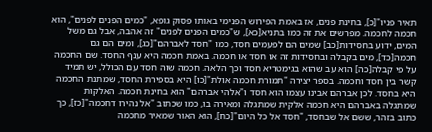תאיר פניו"[כ], בחינת פנים, אז באמת הפירוש הפנימי באותו פסוק גופא, "כמים הפנים לפנים", הוא חכמה לחכמה. מפרשים את זה כמו בתניא[כא], ש"כמים הפנים לפנים" זה אהבה, אבל גם משל המים, ידוע בחסידות[כב] שמים הם לפעמים חסד, כמו "חסד לאברהם"[כג], ומים הם גם חכמה[כד], מים בקבלה ובחסידות זה או חסד או חכמה. באמת חכמה היא ענף החסד. שם החכמה על פי קבלה[כה] הוא עב שהוא בגימטריא חסד וכך הלאה. חכמה שוה חסד עם הכולל, יש תמיד קשר בין חסד וחכמה. בספר יצירה "תמורת חכמה אולת"[כו] היא בספירת החסד, שמתנת החכמה היא בחסד. לכן אברהם אבינו עצמו הוא חסד ו"אלהי אברהם" הוא בחינת חכמה. האלקות שמתגלה באברהם היא חכמה אלקית שמתגלה ומאירה בו, כמו שכתוב "אל נהירו דחכמה"[כז], כך כתוב בזהר, ששם אל שבחסד, "חסד אל כל היום"[כח], הוא האור שמאיר מחכמה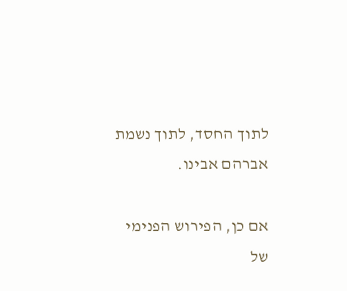לתוך החסד, לתוך נשמת אברהם אבינו.

אם כן, הפירוש הפנימי של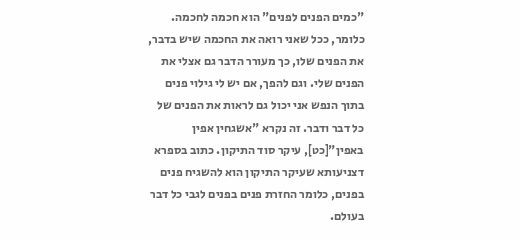"כמים הפנים לפנים" הוא חכמה לחכמה. כלומר, ככל שאני רואה את החכמה שיש בדבר, את הפנים שלו, כך מעורר הדבר גם אצלי את הפנים שלי. וגם להפך, אם יש לי גילוי פנים בתוך הנפש אני יכול גם לראות את הפנים של כל דבר ודבר. זה נקרא "אשגחין אפין באפין"[כט], עיקר סוד התיקון. כתוב בספרא דצניעותא שעיקר התיקון הוא להשגיח פנים בפנים, כלומר החזרת פנים בפנים לגבי כל דבר בעולם.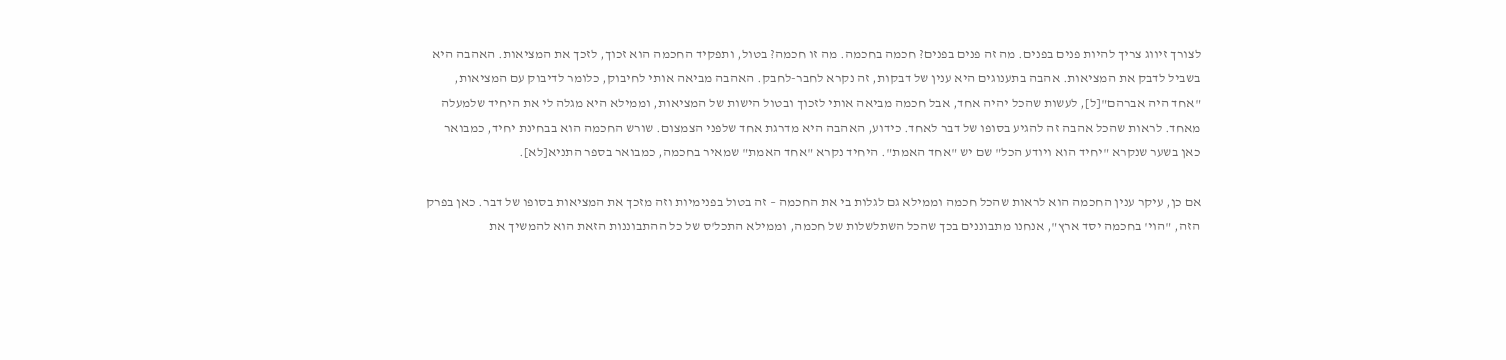לצורך זיווג צריך להיות פנים בפנים. מה זה פנים בפנים? חכמה בחכמה. מה זו חכמה? בטול, ותפקיד החכמה הוא זכוך, לזכך את המציאות. האהבה היא בשביל לדבק את המציאות. אהבה בתענוגים היא ענין של דבקות, זה נקרא לחבר-לחבק. האהבה מביאה אותי לחיבוק, כלומר לדיבוק עם המציאות, "אחד היה אברהם"[ל], לעשות שהכל יהיה אחד, אבל חכמה מביאה אותי לזכוך ובטול הישות של המציאות, וממילא היא מגלה לי את היחיד שלמעלה מאחד. לראות שהכל אהבה זה להגיע בסופו של דבר לאחד. כידוע, האהבה היא מדרגת אחד שלפני הצמצום. שורש החכמה הוא בבחינת יחיד, כמבואר כאן בשער שנקרא "יחיד הוא ויודע הכל" שם יש "אחד האמת". היחיד נקרא "אחד האמת" שמאיר בחכמה, כמבואר בספר התניא[לא].

אם כן, עיקר ענין החכמה הוא לראות שהכל חכמה וממילא גם לגלות בי את החכמה – זה בטול בפנימיות וזה מזכך את המציאות בסופו של דבר. כאן בפרק הזה, "הוי' בחכמה יסד ארץ", אנחנו מתבוננים בכך שהכל השתלשלות של חכמה, וממילא התכל'ס של כל ההתבוננות הזאת הוא להמשיך את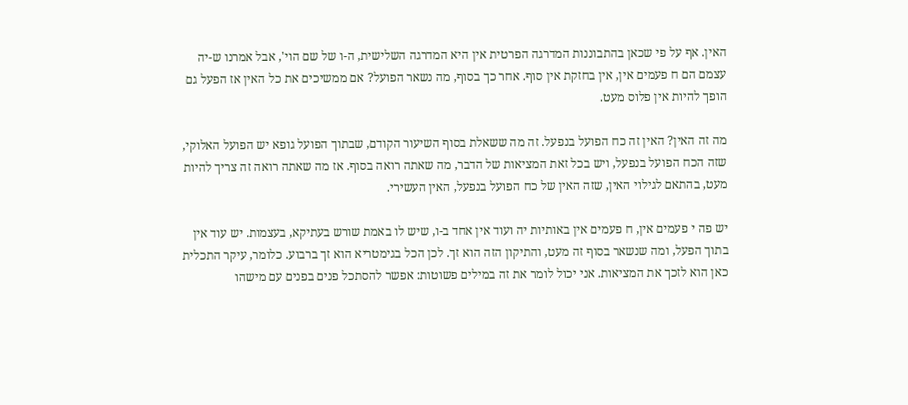האין. אף על פי שכאן בהתבוננות המדרגה הפרטית אין היא המדרגה השלישית, ה-ו של שם הוי', אבל אמרנו ש-יה עצמם הם ח פעמים אין, אין בחזקת אין סוף. אחר כך בסוף, מה נשאר הפועל? אם ממשיכים את כל האין אז הפעל גם הופך להיות אין פלוס מעט.

מה זה האין? האין זה כח הפועל בנפעל. זה מה ששאלת בסוף השיעור הקודם, שבתוך הפועל גופא יש הפועל האלוקי, שזה הכח הפועל בנפעל, ויש בכל זאת המציאות של הדבר, מה שאתה רואה בסוף. אז מה שאתה רואה זה צריך להיות מעט, בהתאם לגילוי האין, שזה האין של כח הפועל בנפעל, האין העשירי.

יש פה י פעמים אין, ח פעמים אין באותיות יה ועוד אין אחד ב-ו, שיש לו באמת שורש בעתיקא, בעצמות. יש עוד אין בתוך הפעל, ומה שנשאר בסוף זה מעט, והתיקון הזה הוא זך. לכן הכל בגימטריא הוא זך ברבוע. כלומר, עיקר התכלית כאן הוא לזכך את המציאות. אני יכול לומר את זה במילים פשוטות: אפשר להסתכל פנים בפנים עם מישהו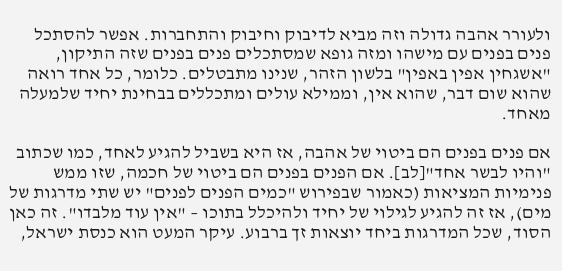ולעורר אהבה גדולה וזה מביא לדיבוק וחיבוק והתחברות. אפשר להסתכל פנים בפנים עם מישהו ומזה גופא שמסתכלים פנים בפנים שזה התיקון, "אשגחין אפין באפין" בלשון הזהר, שנינו מתבטלים. כלומר, כל אחד רואה שהוא שום דבר, שהוא אין, וממילא עולים ומתכללים בבחינת יחיד שלמעלה מאחד.

אם פנים בפנים הם ביטוי של אהבה, אז היא בשביל להגיע לאחד, כמו שכתוב "והיו לבשר אחד"[לב]. אם הפנים בפנים הם ביטוי של חכמה, שזו ממש פנימיות המציאות (כאמור שבפירוש "כמים הפנים לפנים" יש שתי מדרגות של מים), אז זה להגיע לגילוי של יחיד ולהיכלל בתוכו – "אין עוד מלבדו". זה כאן הסוד, שכל המדרגות ביחד יוצאות זך ברבוע. עיקר המעט הוא כנסת ישראל,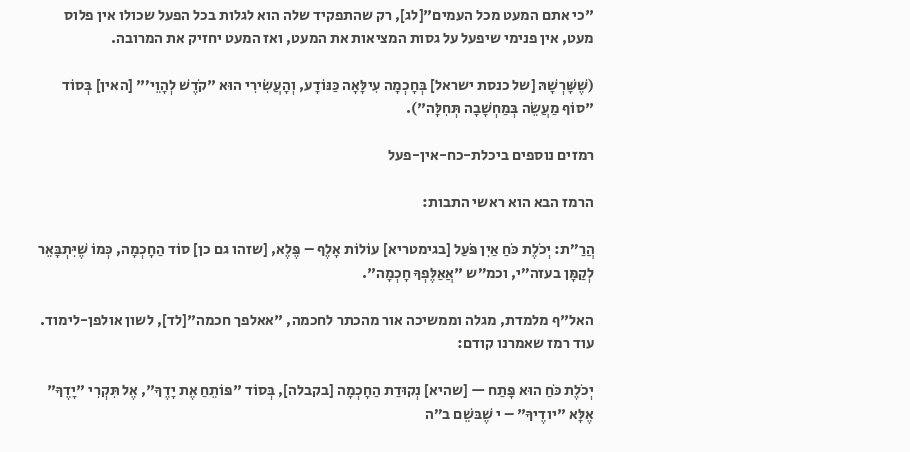"כי אתם המעט מכל העמים"[לג], רק שהתפקיד שלה הוא לגלות בכל הפעל שכולו אין פלוס מעט, אין פנימי שיפעל על גסות המציאות את המעט, ואז המעט יחזיק את המרובה.

(שֶׁשָּׁרְשָׁהּ [של כנסת ישראל] בְּחָכְמָה עִילָּאָה כַּנּוֹדָע, וְהָעֲשִׂירִי הוּא "קֹדֶשׁ לְהָוֵי׳" [האין] בְּסוֹד "סוֹף מַעֲשֵׂה בְּמַחְשָׁבָה תְּחִלָּה").

רמזים נוספים ביכלת-כח-אין-פעל

הרמז הבא הוא ראשי התבות:

הֲרַ״ת: יְכֹלֶת כֹּחַ אַיִן פֹּעַל [בגימטריא] עוֹלוֹת אָלֶף – פֶּלֶא, [שזהו גם כן] סוֹד הַחָכְמָה, כְּמוֹ שֶׁיִּתְבָּאֵר לְקַמָּן בעזה״י, וכמ״ש "אֲאַלֶּפְךָ חָכְמָה".

האל"ף מלמדת, מגלה וממשיכה אור מהכתר לחכמה, "אאלפך חכמה"[לד], לשון אולפן-לימוד. עוד רמז שאמרנו קודם:

יְכֹלֶת כֹּחַ הוּא פָּתַח — [שהיא] נְקוּדַת הַחָכְמָה [בקבלה], בְּסוֹד "פּוֹתֵחַ אֶת יָדֶךָ", אֶל תִּקְרִי "יָדֶךָ" אֶלָּא "יודֶיךָ" – י שֶׁבּשֵׁם ב״ה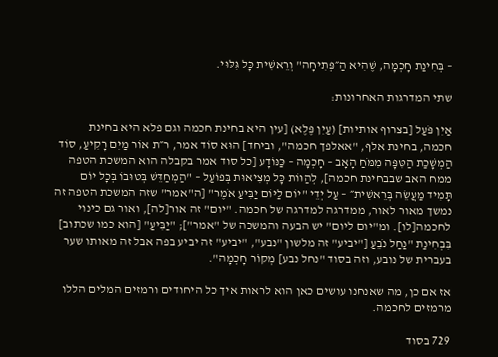– בְּחִינַת חָכְמָה, שֶׁהִיא הַ״פְּתִיחָה" וְרֵאשִׁית כָּל גִּלּוּי.

שתי המדרגות האחרונות:

אַיִן פֹּעַל [בצרוף אותיות] (עַיִן פֶּלֶא) [עין היא בחינת חכמה וגם פלא היא בחינת חכמה, בחינת אלף, "אאלפך חכמה", וביחד] הוּא סוֹד אמר, ר״ת אוֹר מַיִם רָקִיעַ, סוֹד הַמְשָׁכַת הַטִּפָּה מִמֹּחַ הָאָב – חָכְמָה – כַּנּוֹדָע [כל סוד אמר בקבלה הוא המשכת הטפה ממח האב שבבחינת חכמה], לְהַוּוֹת כָּל מְצִיאוּת בְּפוֹעַל – "הַמְחַדֵּשׁ בְּטוּבוֹ בְּכָל יוֹם תָּמִיד מַעֲשֵׂה בְּרֵאשִׁית״ – עַל יְדֵי "יוֹם לַיּוֹם יַבִּיעַ אֹמֶר" [ה"אמר" שזה המשכת הטפה זה נמשך מאור לאור, ממדרגה למדרגה של חכמה. "יום" זה אור[לה], ואור גם כינוי לחכמה[לו]. ומ"יום ליום" יש הבעה והמשכה של "אמר"]; "יַבִּיעַ" [הוא כמו שכתוב] בִּבְחִינַת "נַחַל נֹבֵעַ ["יביע" זה מלשון "נבע", "יביע" זה יביע בפה אבל זה מאותו שער בעברית של נובע, וזה בסוד "נחל נבע] מְקוֹר חָכְמָה".

אז אם כן, מה שאנחנו עושים כאן הוא לראות איך כל היחודים ורמזים המלים הללו מרמזים לחכמה.

729 בסוד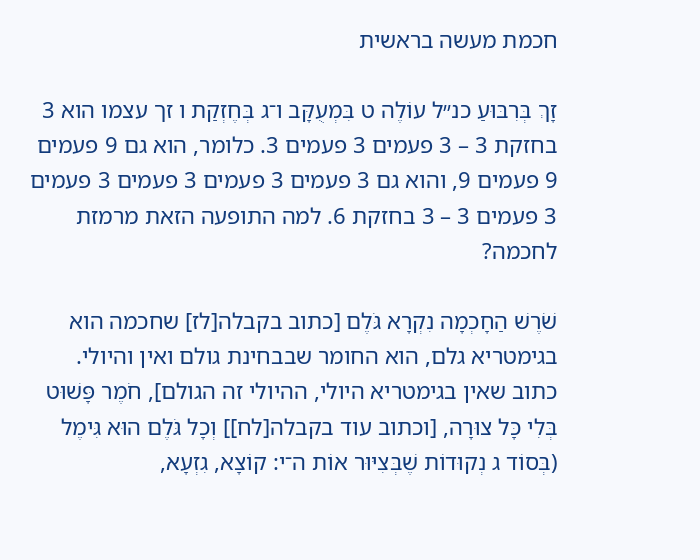חכמת מעשה בראשית

זָךְ בְּרִבּוּעַ כנ״ל עוֹלֶה ט בִּמְעֻקָּב ו־ג בְּחֶזְקַת ו זך עצמו הוא 3 בחזקת 3 – 3 פעמים 3 פעמים 3. כלומר, הוא גם 9 פעמים 9 פעמים 9, והוא גם 3 פעמים 3 פעמים 3 פעמים 3 פעמים 3 פעמים 3 – 3 בחזקת 6. למה התופעה הזאת מרמזת לחכמה?

שֹׁרֶשׁ הַחָכְמָה נִקְרָא גֹּלֶם [כתוב בקבלה[לז] שחכמה הוא בגימטריא גלם, הוא החומר שבבחינת גולם ואין והיולי. כתוב שאין בגימטריא היולי, ההיולי זה הגולם], חֹמֶר פָּשׁוּט בְּלִי כָּל צוּרָה, [וכתוב עוד בקבלה[לח]] וְכָל גֹּלֶם הוּא גִּימֶל (בְּסוֹד ג נְקוּדוֹת שֶׁבְּצִיּוּר אוֹת ה־י: קוֹצָא, גִזְעָא,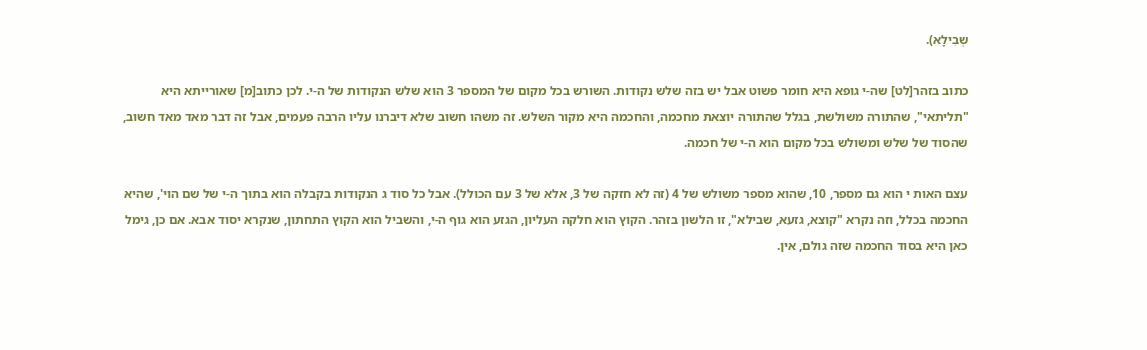שְבִילָא).

כתוב בזהר[לט] שה-י גופא היא חומר פשוט אבל יש בזה שלש נקודות. השורש בכל מקום של המספר 3 הוא שלש הנקודות של ה-י. לכן כתוב[מ] שאורייתא היא "תליתאי", שהתורה משולשת, בגלל שהתורה יוצאת מחכמה, והחכמה היא מקור השלש. זה משהו חשוב שלא דיברנו עליו הרבה פעמים, אבל זה דבר מאד מאד חשוב, שהסוד של שלש ומשולש בכל מקום הוא ה-י של חכמה.

עצם האות י הוא גם מספר, 10, שהוא מספר משולש של 4 (זה לא חזקה של 3, אלא של 3 עם הכולל). אבל כל סוד ג הנקודות בקבלה הוא בתוך ה-י של שם הוי', שהיא החכמה בכלל, וזה נקרא "קוצא, גזעא, שבילא", זו הלשון בזהר. הקוץ הוא חלקה העליון, הגזע הוא גוף ה-י, והשביל הוא הקוץ התחתון, שנקרא יסוד אבא. אם כן, גימל כאן היא בסוד החכמה שזה גולם, אין.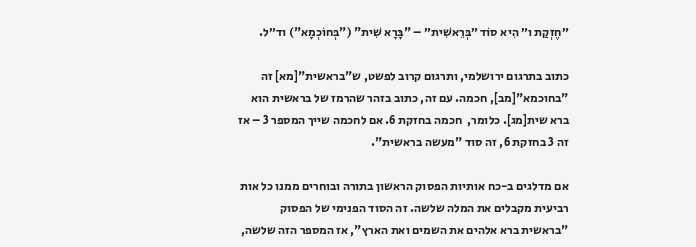״חֶזְקַת ו״ הִיא סוֹד ״בְּרֵאשִׁית״ – "בָּרָא שִׁית" ("בְּחוֹכְמָא") וד״ל.

כתוב בתרגום ירושלמי, ותרגום קרוב לפשט, ש"בראשית"[מא] זה "בחוכמא"[מב], חכמה. עם זה, כתוב בזהר שהרמז של בראשית הוא ברא שית[מג]. כלומר,  חכמה בחזקת 6. אם לחכמה שייך המספר 3 – אז זה 3 בחזקת 6, זה סוד "מעשה בראשית".

אם מדלגים ב-כח אותיות הפסוק הראשון בתורה ובוחרים ממנו כל אות רביעית מקבלים את המלה שלשה. זה הסוד הפנימי של הפסוק "בראשית ברא אלהים את השמים ואת הארץ", אז המספר הזה שלשה,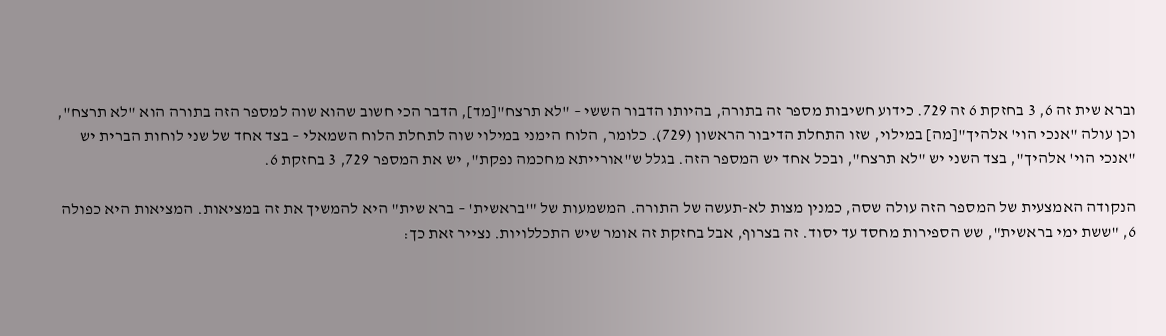וברא שית זה 6, 3 בחזקת 6 זה 729. כידוע חשיבות מספר זה בתורה, בהיותו הדבור הששי – "לא תרצח"[מד], הדבר הכי חשוב שהוא שוה למספר הזה בתורה הוא "לא תרצח", וכן עולה "אנכי הוי' אלהיך"[מה] במילוי, שזו התחלת הדיבור הראשון (729). כלומר, הלוח הימני במילוי שוה לתחלת הלוח השמאלי – בצד אחד של שני לוחות הברית יש "אנכי הוי' אלהיך", בצד השני יש "לא תרצח", ובכל אחד יש המספר הזה. בגלל ש"אורייתא מחכמה נפקת", יש את המספר 729, 3 בחזקת 6.

הנקודה האמצעית של המספר הזה עולה שסה, כמנין מצות לא-תעשה של התורה. המשמעות של "'בראשית' – ברא שית" היא להמשיך את זה במציאות. המציאות היא כפולה 6, "ששת ימי בראשית", שש הספירות מחסד עד יסוד. זה בצרוף, אבל בחזקת זה אומר שיש התכללויות. נצייר זאת כך: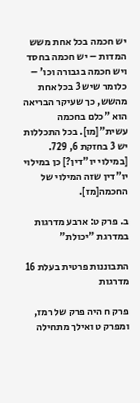יש חכמה בכל אחת משש המדות – יש חכמה בחסד ויש חכמה בגבורה וכו' – כלומר שיש 3 בכל אחת מהשש, כך שעיקר הבריאה הוא "כלם בחכמה עשית"[מו]. בכל התכללות יש 3 בחזקת 6, 729. [במילוי יו"דין?] כן במילוי יו"דין שזה המילוי של החכמה[מז].

ב. פרק ט: ארבע מדרגות במדרגת "יכולת"

התבוננות פרטית בעלת 16 מדרגות

פרק ח היה פרק של רמז, ומפרק ט ואילך מתחילה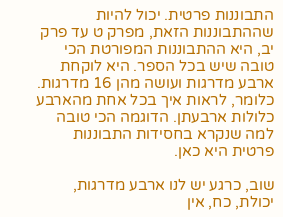התבוננות פרטית. יכול להיות שההתבוננות הזאת, מפרק ט עד פרק יב, היא ההתבוננות המפורטת הכי טובה שיש בכל הספר. היא לוקחת ארבע מדרגות ועושה מהן 16 מדרגות. כלומר, לראות איך בכל אחת מהארבע כלולות ארבעתן. הדוגמה הכי טובה למה שנקרא בחסידות התבוננות פרטית היא כאן.

שוב, כרגע יש לנו ארבע מדרגות, יכולת, כח, אין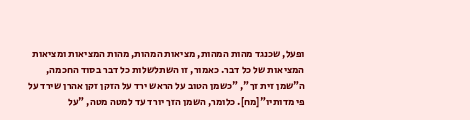ופעל, שכנגד מהות המהות, מציאות המהות, מהות המציאות ומציאות המציאות של כל דבר. כאמור, זו השתלשלות כל דבר בסוד החכמה, ה"שמן זית זך", "כשמן הטוב על הראש ירד על הזקן זקן אהרן שירד על פי מדותיו"[מח]. כלומר, השמן הזך יורד עד למטה מטה, "על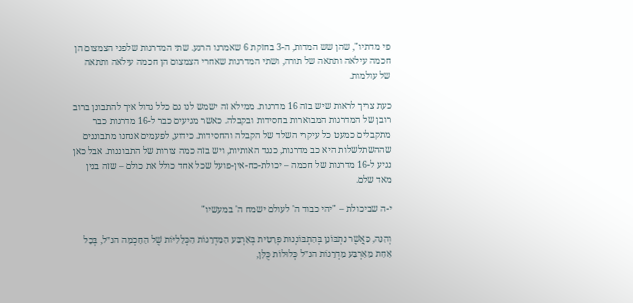פי מדתיו", שהן שש המדות, ה-3 בחזקת 6 שאמרנו הרגע. שתי המדרגות שלפני הצמצום הן חכמה עילאה ותתאה של תורה, ושתי המדרגות שאחרי הצמצום הן חכמה עילאה ותתאה של עולמות.

כעת צריך לראות שיש בזה 16 מדרגות. ממילא זה ישמש לנו גם כלל גדול איך להתבונן ברוב רובן של המדרגות המבוארות בחסידות ובקבלה. כאשר מגיעים כבר ל-16 מדרגות כבר מתקבלים כמעט כל עיקרי השלד של הקבלה והחסידות. כידוע, לפעמים אנחנו מתבוננים שההשתלשלות היא כב מדרגות, כנגד האותיות, ויש בזה כמה צורות של התבוננות. אבל כאן נגיע ל-16 מדרגות של חכמה – יכולת-כח-אין-פועל שכל אחד כולל את כולם – שזה בנין מאד שלם.

י-ה שביכולת – "יהי כבוד ה' לעולם ישמח ה' במעשיו"

וְהִנֵּה, כַּאֲשֶׁר נִתְבּוֹנֵן בְּהִתְבּוֹנְנוּת פְּרָטִית בְּאַרְבַּע הַמַּדְרֵגוֹת הַכְּלָלִיּוֹת שֶׁל הַחָכְמָה הנ״ל, בְּכָל אַחַת מֵאַרְבַּע מַדְרֵגוֹת הנ״ל כְּלוּלוֹת כֻּלָּן,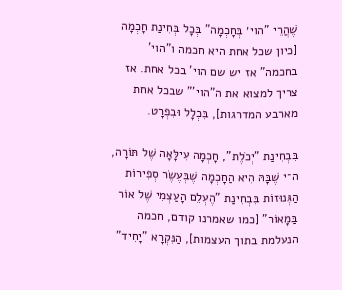שֶׁהֲרֵי "הוי׳ בְּחָכְמָה" בְּכָל בְּחִינַת חָכְמָה [כיון שכל אחת היא חכמה ו"הוי' בחכמה" אז יש שם הוי' בכל אחת. אז צריך למצוא את ה"הוי'" שבכל אחת מארבע המדרגות], בִּכְלָל וּבִפְרָט.

בִּבְחִינַת "יְכֹלֶת", חָכְמָה עִילָּאָה שֶׁל תּוֹרָה, ה־י שֶׁבָּהּ הִיא הַחָכְמָה שֶׁבְּעֶשֶׂר סְפִירוֹת הַגְּנוּזוֹת בִּבְחִינַת "הֶעְלֵם הָעַצְמִי שֶׁל אוֹר בַּמָאוֹר" [כמו שאמרנו קודם, חכמה הנעלמת בתוך העצמות], הַנִּקְרָא "יָחִיד"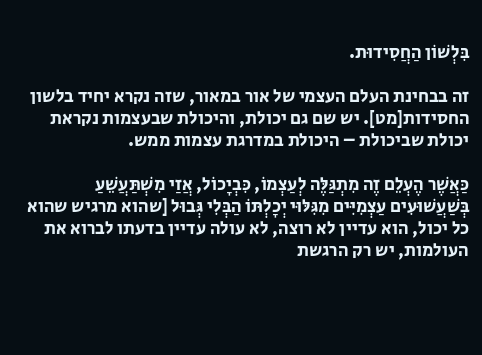בִּלְשׁוֹן הַחֲסִידוּת.

זה בבחינת העלם העצמי של אור במאור, שזה נקרא יחיד בלשון החסידות[מט]. יש שם גם יכולת, והיכולת שבעצמות נקראת יכולת שביכולת – היכולת במדרגת עצמות ממש.

כַּאֲשֶׁר הֶעְלֵם זֶה מִתְגַּלֶּה לְעַצְמוֹ, כִּבְיָכוֹל, אֲזַי מִשְׁתַּעֲשֵׁעַ בְּשַׁעֲשׁוּעִים עַצְמִיִּים מִגִּלּוּי יְכָלְתּוֹ הַבְּלִי גְּבוּל [שהוא מרגיש שהוא כל יכול, הוא עדיין לא רוצה, לא עולה עדיין בדעתו לברוא את העולמות, יש רק הרגשת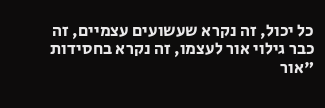כל יכול, זה נקרא שעשועים עצמיים, זה כבר גילוי אור לעצמו, זה נקרא בחסידות "אור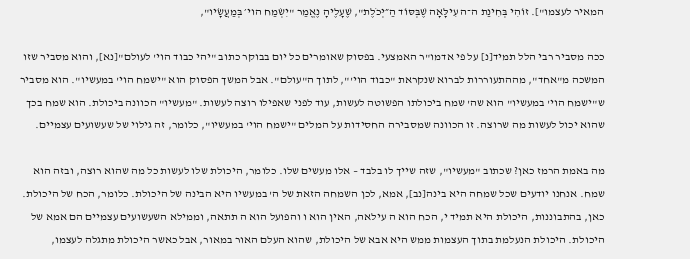המאיר לעצמו"]. זוֹהִי בְּחִינַת ה־ה עִילָּאָה שֶׁבְּסּוֹד הַ״יְּכֹלֶת", שֶׁעָלֶיהָ נֶאֱמַר "יִשְׂמַח הוי׳ בְּמַעֲשָׂיו",

ככה מסביר רבי הלל תמיד[נ] על פי אדמו"ר האמצעי. בפסוק שאומרים כל יום בבוקר כתוב "יהי כבוד הוי' לעולם"[נא], והוא מסביר שזו המשכה מ"אחד", מההתעוררות לברוא שנקראת "כבוד הוי'", לתוך ה"עולם". אבל המשך הפסוק הוא "ישמח הוי' במעשיו". הוא מסביר ש"ישמח הוי' במעשיו" הוא שה' שמח ביכולתו הפשוטה לעשות, עוד לפני שאפילו רוצה לעשות. "מעשיו" הכוונה ביכולת. הוא שמח בכך שהוא יכול לעשות מה שרוצה. זו הכוונה שמסבירה החסידות על המלים "ישמח הוי' במעשיו", כלומר, זה גילוי של שעשועים עצמיים.

מה באמת הרמז כאן? שכתוב "מעשיו", שזה שייך לו בלבד – אלו מעשים שלו. כלומר, היכולת שלו לעשות כל מה שהוא רוצה, ובזה הוא שמח. אנחנו יודעים שכל שמחה היא בינה[נב], אמא, לכן השמחה הזאת של ה' במעשיו היא הבינה של היכולת. כלומר, הכח של היכולת. כאן, בהתבוננות, היכולת היא תמיד י, הכח הוא ה עילאה, האין הוא ו והפועל הוא ה תתאה, וממילא השעשועים עצמיים הם אמא של היכולת. היכולת הנעלמת בתוך העצמות ממש היא אבא של היכולת, שהוא העלם האור במאור, אבל כאשר היכולת מתגלה לעצמו,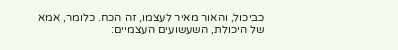כביכול, והאור מאיר לעצמו, זה הכח. כלומר, אמא של היכולת, השעשועים העצמיים: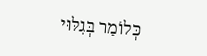כְּלוֹמַר בְּגִלּוּי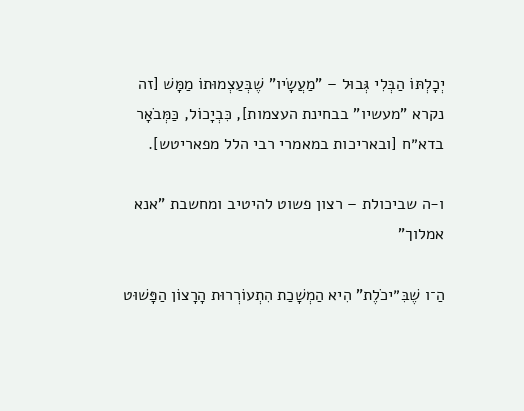יְכָלְתּוֹ הַבְּלִי גְּבוּל – "מַעֲשָׂיו" שֶׁבְּעַצְמוּתוֹ מַמָּשׁ [זה נקרא "מעשיו" בבחינת העצמות], כִּבְיָכוֹל, כַּמְּבֹאָר בדא״ח [ובאריכות במאמרי רבי הלל מפאריטש].

ו-ה שביכולת – רצון פשוט להיטיב ומחשבת "אנא אמלוך"

הַ־ו שֶׁבִּ״יכֹלֶת" הִיא הַמְשָׁכַת הִתְעוֹרְרוּת הָרָצוֹן הַפָּשׁוּט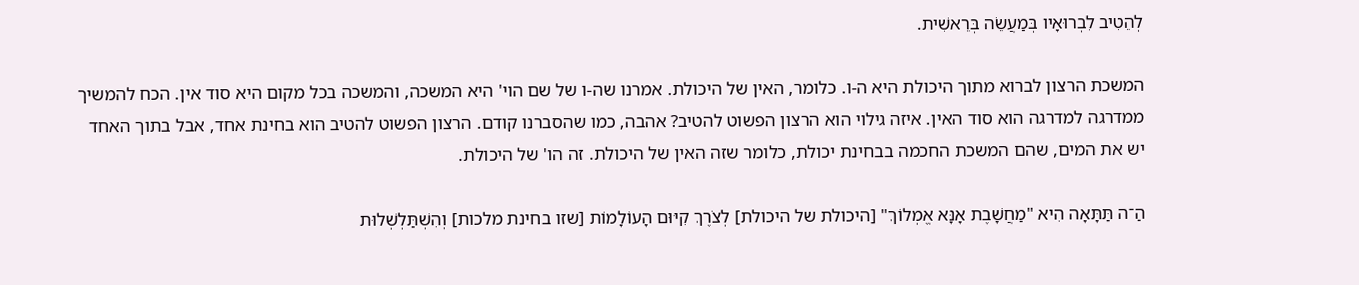לְהֵטִיב לִבְרוּאָיו בְּמַעֲשֵׂה בְּרֵאשִׁית.

המשכת הרצון לברוא מתוך היכולת היא ה-ו. כלומר, האין של היכולת. אמרנו שה-ו של שם הוי' היא המשכה, והמשכה בכל מקום היא סוד אין. הכח להמשיך ממדרגה למדרגה הוא סוד האין. איזה גילוי הוא הרצון הפשוט להטיב? אהבה, כמו שהסברנו קודם. הרצון הפשוט להטיב הוא בחינת אחד, אבל בתוך האחד יש את המים, שהם המשכת החכמה בבחינת יכולת, כלומר שזה האין של היכולת. זה הו' של היכולת.

הַ־ה תַּתָּאָה הִיא "מַחֲשָׁבֶת אָנָּא אֱמְלוֹךְ" [היכולת של היכולת] לְצֹרֶךְ קִיּוּם הָעוֹלָמוֹת [שזו בחינת מלכות] וְהִשְׁתַּלְשְׁלוּת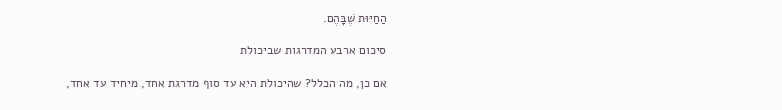הַחַיּוּת שֶׁבָּהֶם.

סיכום ארבע המדרגות שביכולת

אם כן, מה הכלל? שהיכולת היא עד סוף מדרגת אחד, מיחיד עד אחד,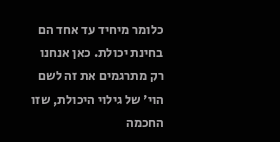כלומר מיחיד עד אחד הם בחינת יכולת. כאן אנחנו רק מתרגמים את זה לשם הוי' של גילוי היכולת, שזו החכמה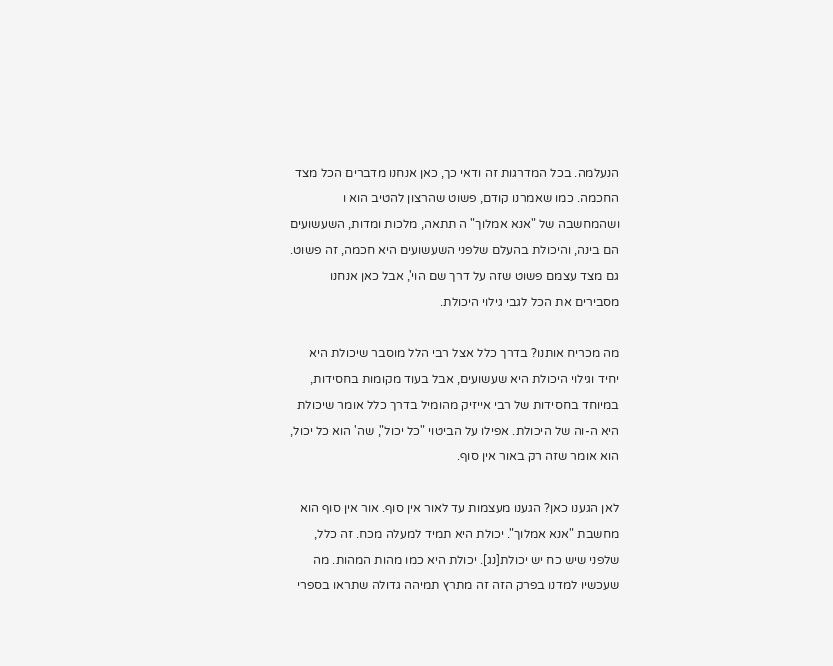הנעלמה. בכל המדרגות זה ודאי כך, כאן אנחנו מדברים הכל מצד החכמה. כמו שאמרנו קודם, פשוט שהרצון להטיב הוא ו ושהמחשבה של "אנא אמלוך" ה תתאה, מלכות ומדות, השעשועים הם בינה, והיכולת בהעלם שלפני השעשועים היא חכמה, זה פשוט. גם מצד עצמם פשוט שזה על דרך שם הוי', אבל כאן אנחנו מסבירים את הכל לגבי גילוי היכולת.

מה מכריח אותנו? בדרך כלל אצל רבי הלל מוסבר שיכולת היא יחיד וגילוי היכולת היא שעשועים, אבל בעוד מקומות בחסידות, במיוחד בחסידות של רבי אייזיק מהומיל בדרך כלל אומר שיכולת היא ה-וה של היכולת. אפילו על הביטוי "כל יכול", שה' הוא כל יכול, הוא אומר שזה רק באור אין סוף.

לאן הגענו כאן? הגענו מעצמות עד לאור אין סוף. אור אין סוף הוא מחשבת "אנא אמלוך". יכולת היא תמיד למעלה מכח. זה כלל, שלפני שיש כח יש יכולת[נג]. יכולת היא כמו מהות המהות. מה שעכשיו למדנו בפרק הזה זה מתרץ תמיהה גדולה שתראו בספרי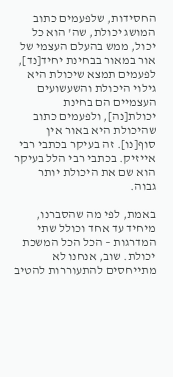החסידות, שלפעמים כתוב המושג יכולת, שה' הוא כל יכול, ממש בהעלם העצמי של אור במאור בבחינת יחיד[נד], לפעמים תמצא שיכולת היא גילוי היכולת והשעשועים העצמיים הם בחינת יכולת[נה], ולפעמים כתוב שהיכולת היא באור אין סוף[נו]. זה בעיקר בכתבי רבי אייזיק. בכתבי רבי הלל בעיקר הוא שם את היכולת יותר גבוה.

באמת, לפי מה שהסברנו, מיחיד עד אחד וכולל שתי המדרגות – הכל הכל המשכת יכולת. שוב, אנחנו לא מתייחסים להתעוררות להטיב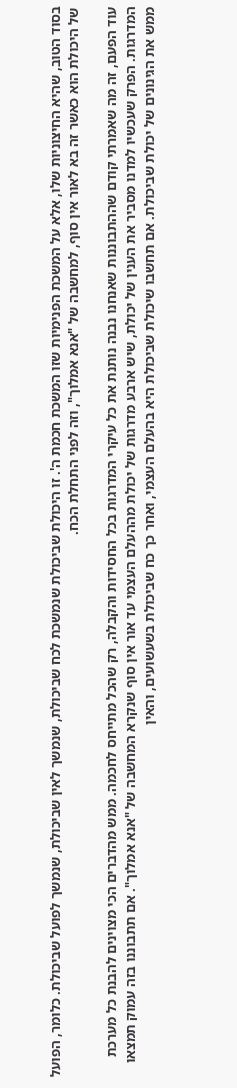בסוד הטוב, שהיא החיצוניות שלו, אלא על המשכת הפנימיות שזו המשכת חכמת ה'. זו היכולת שביכולת שנמשכת לכח שביכולת, שנמשך לאין שביכולת, שנמשך לפועל שביכולת. כלומר, הפועל של היכולת הוא כאשר זה בא לאור אין סוף, למחשבה של "אנא אמלוך", וזה לפני התחלת הכח.

עוד הפעם, זה מה שאמרתי קודם שההתבוננות שאנחנו נבנה נותנת את כל עיקרי המדרגות בכל החסידות והקבלה, רק שהכל מתייחס לחכמה. ממש מהדברים הכי מצוינים להבנת כל מערכת המדרגות. הפרק שעכשיו למדנו מסביר את הענין של יכולת, שיש ארבע מדרגות של יכולת מההעלם העצמי עד אור אין סוף שנקרא המחשבה של "אנא אמלוך". אם תתבוננו בזה עמוק תמצאו ממש את הגינונים של יכולת שביכולת. אם תחשבו שיכולת שביכולת היא בהעלם העצמי, ואחר כך כח שביכולת בשעשועים, והאין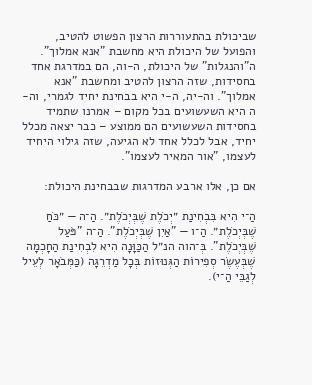שביכולת בהתעוררות הרצון הפשוט להטיב, והפועל של היכולת היא מחשבת "אנא אמלוך". ה"והנגלות" של היכולת, ה-וה, הם במדרגת אחד בחסידות, שזה הרצון להטיב ומחשבת "אנא אמלוך". וה-יה, ה-י היא בבחינת יחיד לגמרי, וה-ה היא השעשועים בכל מקום – אמרנו שתמיד בחסידות השעשועים הם ממוצע – כבר יצאה מכלל יחיד, אבל לכלל אחד לא הגיעה, שזה גילוי היחיד לעצמו, "אור המאיר לעצמו".

אם כן, אלו ארבע המדרגות שבבחינת היכולת:

הַ־י הִיא בִּבְחִינַת ״יְכֹלֶת שֶׁבְּיְכֹלֶת״. הַ־ה — ״כֹּחַ שֶׁבְּיְכֹלֶת״. הַ־ו — "אַיִן שֶׁבְּיְכֹלֶת". הַ־ה "פֹּעַל שֶׁבְּיְכֹלֶת". בְּ־הוה הנ״ל הַכַּוָּנָה הִיא לִבְחִינַת הַחָכְמָה שֶׁבְּעֶשֶׂר סְפִירוֹת הַגְּנוּזוֹת בְּכָל מַדְרֵגָה (כַּמְּבֹאָר לְעֵיל לְגַבֵּי הַ־י).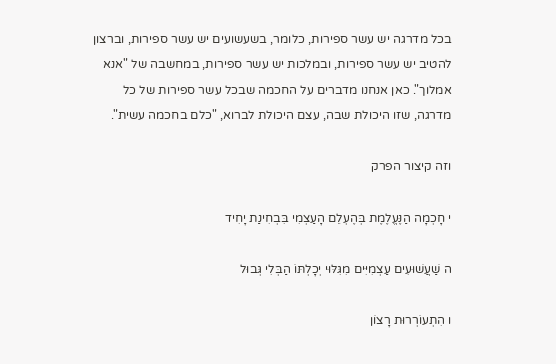בכל מדרגה יש עשר ספירות, כלומר, בשעשועים יש עשר ספירות, וברצון להטיב יש עשר ספירות, ובמלכות יש עשר ספירות, במחשבה של "אנא אמלוך". כאן אנחנו מדברים על החכמה שבכל עשר ספירות של כל מדרגה, שזו היכולת שבה, עצם היכולת לברוא, "כלם בחכמה עשית".

וזה קיצור הפרק

י חָכְמָה הַנֶּעֱלֶמֶת בְּהֶעְלֵם הָעַצְמִי בִּבְחִינַת יָחִיד

ה שַׁעֲשׁוּעִים עַצְמִיִּים מִגִּלּוּי יְכָלְתּוֹ הַבְּלִי גְּבוּל

ו הִתְעוֹרְרוּת רָצוֹן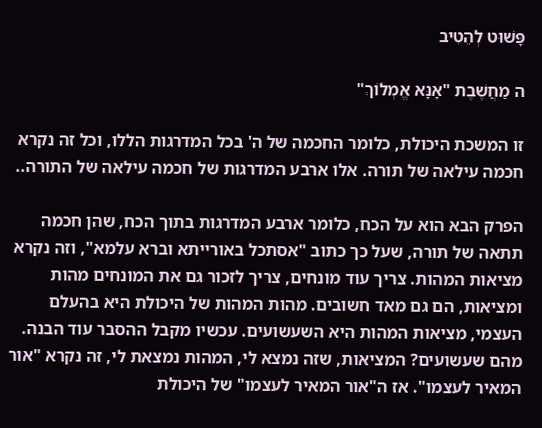פָּשׁוּט לְהֵטִיב

ה מַחֲשֶׁבֶת "אָנָּא אֱמְלוֹךְ"

זו המשכת היכולת, כלומר החכמה של ה' בכל המדרגות הללו, וכל זה נקרא חכמה עילאה של תורה. אלו ארבע המדרגות של חכמה עילאה של התורה..

הפרק הבא הוא על הכח, כלומר ארבע המדרגות בתוך הכח, שהן חכמה תתאה של תורה, שעל כך כתוב "אסתכל באורייתא וברא עלמא", וזה נקרא מציאות המהות. צריך עוד מונחים, צריך לזכור גם את המונחים מהות ומציאות, הם גם מאד חשובים. מהות המהות של היכולת היא בהעלם העצמי, מציאות המהות היא השעשועים. עכשיו מקבל ההסבר עוד הבנה. מהם שעשועים? המציאות, שזה נמצא לי, המהות נמצאת לי, זה נקרא "אור המאיר לעצמו". אז ה"אור המאיר לעצמו" של היכולת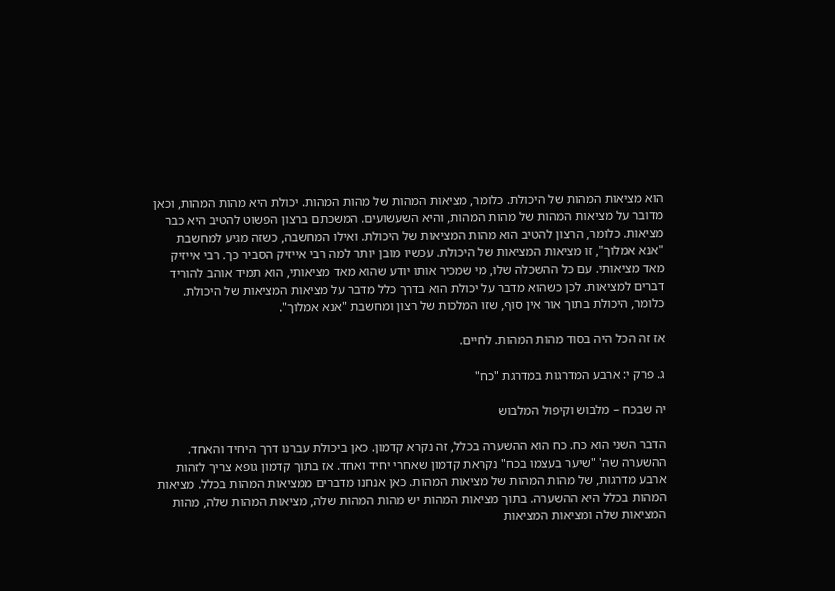הוא מציאות המהות של היכולת. כלומר, מציאות המהות של מהות המהות. יכולת היא מהות המהות, וכאן מדובר על מציאות המהות של מהות המהות, והיא השעשועים. המשכתם ברצון הפשוט להטיב היא כבר מציאות. כלומר, הרצון להטיב הוא מהות המציאות של היכולת. ואילו המחשבה, כשזה מגיע למחשבת "אנא אמלוך", זו מציאות המציאות של היכולת. עכשיו מובן יותר למה רבי אייזיק הסביר כך. רבי אייזיק מאד מציאותי. עם כל ההשכלה שלו, מי שמכיר אותו יודע שהוא מאד מציאותי, הוא תמיד אוהב להוריד דברים למציאות. לכן כשהוא מדבר על יכולת הוא בדרך כלל מדבר על מציאות המציאות של היכולת. כלומר, היכולת בתוך אור אין סוף, שזו המלכות של רצון ומחשבת "אנא אמלוך".

אז זה הכל היה בסוד מהות המהות. לחיים.

ג. פרק י: ארבע המדרגות במדרגת "כח"

יה שבכח – מלבוש וקיפול המלבוש

הדבר השני הוא כח. כח הוא ההשערה בכלל, זה נקרא קדמון. כאן ביכולת עברנו דרך היחיד והאחד. ההשערה שה' "שיער בעצמו בכח" נקראת קדמון שאחרי יחיד ואחד. אז בתוך קדמון גופא צריך לזהות ארבע מדרגות, של מהות המהות של מציאות המהות. כאן אנחנו מדברים ממציאות המהות בכלל. מציאות המהות בכלל היא ההשערה. בתוך מציאות המהות יש מהות המהות שלה, מציאות המהות שלה, מהות המציאות שלה ומציאות המציאות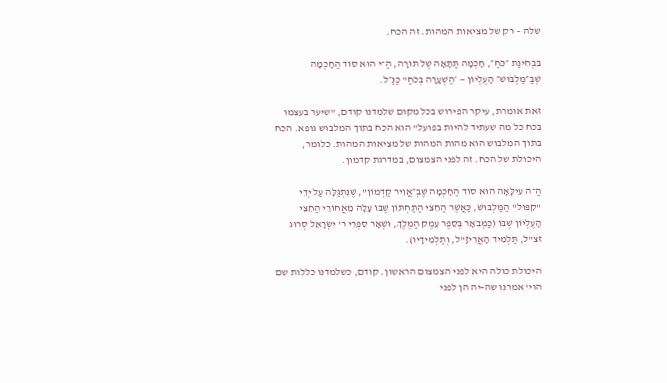שלה – רק של מציאות המהות. זה הכח.

בִּבְחִינַת ״כֹּחַ״, חָכְמָה תַּתָּאָה שֶׁל תּוֹרָה, הַ־י הוּא סוֹד הַחָכְמָה שְׁבַּ״מַּלְבּוּשׁ״ הָעֶלְיוֹן — ׳הַשְׁעָרָה בְּכֹחַ" כַּנַּ״ל.

זאת אומרת, עיקר הפירוש בכל מקום שלמדנו קודם, "שיער בעצמו בכח כל מה שעתיד להיות בפועל" הוא הכח בתוך המלבוש גופא. הכח בתוך המלבוש הוא מהות המהות של מציאות המהות. כלומר, היכולת של הכח. זה לפני הצמצום, במדרגת קדמון.

הַ־ה עִילָּאָה הוּא סוֹד הַחָכְמָה שֶׁבְּ״אֲוִיר קַדְמוֹן", שֶׁנִּתְגַּלָּה עַל יְדֵי "קִפּוּל" הַמַּלְבּוּשׁ, כַּאֲשֶׁר הַחֵצִי הַתַּחְתּוֹן שֶׁבּוֹ עָלָה מֵאֲחוֹרֵי הַחֵצִי הָעֶלְיוֹן שֶׁבּוֹ (כַּמְּבֹאָר בְּסֵפֶר עֵמֶק הַמֶּלֶךְ, וּשְׁאָר סִפְרֵי ר' יִשְׂרָאֵל סְרוּג זצ"ל, תַּלְמִיד הָאֲרִיזָ"ל, וְתַלְמִידָיו).

היכולת כולה היא לפני הצמצום הראשון. קודם, כשלמדנו כללות שם הוי' אמרנו שה-יה הן לפני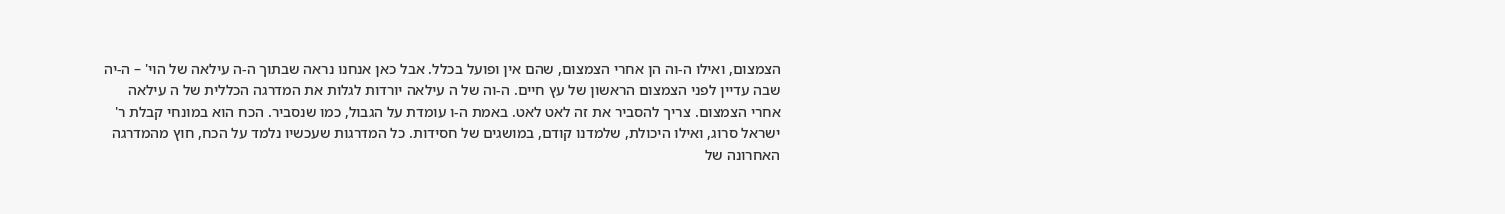הצמצום, ואילו ה-וה הן אחרי הצמצום, שהם אין ופועל בכלל. אבל כאן אנחנו נראה שבתוך ה-ה עילאה של הוי' – ה-יה שבה עדיין לפני הצמצום הראשון של עץ חיים. ה-וה של ה עילאה יורדות לגלות את המדרגה הכללית של ה עילאה אחרי הצמצום. צריך להסביר את זה לאט לאט. באמת ה-ו עומדת על הגבול, כמו שנסביר. הכח הוא במונחי קבלת ר' ישראל סרוג, ואילו היכולת, שלמדנו קודם, במושגים של חסידות. כל המדרגות שעכשיו נלמד על הכח, חוץ מהמדרגה האחרונה של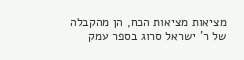מציאות מציאות הכח, הן מהקבלה של ר' ישראל סרוג בספר עמק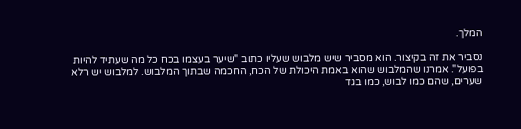המלך.

נסביר את זה בקיצור. הוא מסביר שיש מלבוש שעליו כתוב "שיער בעצמו בכח כל מה שעתיד להיות בפועל". אמרנו שהמלבוש שהוא באמת היכולת של הכח, החכמה שבתוך המלבוש. למלבוש יש רלא שערים, שהם כמו לבוש, כמו בגד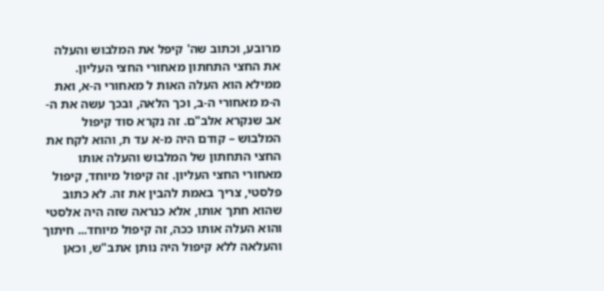מרובע, וכתוב שה' קיפל את המלבוש והעלה את החצי התחתון מאחורי החצי העליון. ממילא הוא העלה האות ל מאחורי ה-א, ואת ה-מ מאחורי ה-ב, וכך הלאה, ובכך עשה את ה-אב שנקרא אלב"ם. זה נקרא סוד קיפול המלבוש – קודם היה מ-א עד ת, והוא לקח את החצי התחתון של המלבוש והעלה אותו מאחורי החצי העליון. זה קיפול מיוחד, קיפול פלסטי, צריך באמת להבין את זה. לא כתוב שהוא חתך אותו, אלא כנראה שזה היה אלסטי והוא העלה אותו ככה, זה קיפול מיוחד... חיתוך והעלאה ללא קיפול היה נותן אתב"ש, וכאן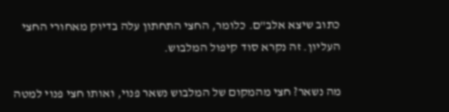כתוב שיצא אלב"ם. כלומר, החצי התחתון עלה בדיוק מאחורי החצי העליון. זה נקרא סוד קיפול המלבוש.

מה נשאר? חצי מהמקום של המלבוש נשאר פנוי, ואותו חצי פנוי למטה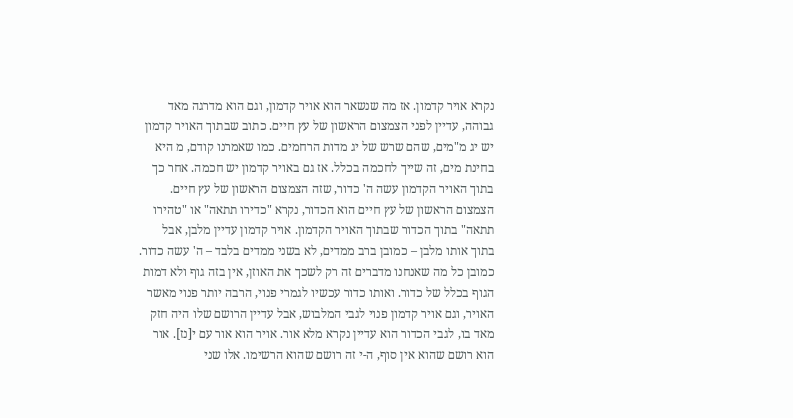נקרא אויר קדמון. אז מה שנשאר הוא אויר קדמון, וגם הוא מדרגה מאד גבוהה, עדיין לפני הצמצום הראשון של עץ חיים. כתוב שבתוך האויר קדמון יש יג מ"מים, שהם שרש של יג מדות הרחמים. כמו שאמרנו קודם, מ היא בחינת מים, זה שייך לחכמה בכלל. אז גם באויר קדמון יש חכמה. אחר כך בתוך האויר הקדמון עשה ה' כדור, שזה הצמצום הראשון של עץ חיים. הצמצום הראשון של עץ חיים הוא הכדור, נקרא "כדירו תתאה" או "טהירו תתאה" בתוך הכדור שבתוך האויר הקדמון. אויר קדמון עדיין מלבן, אבל בתוך אותו מלבן – כמובן ברב ממדים, לא בשני ממדים בלבד – ה' עשה כדור. כמובן כל מה שאנחנו מדברים זה רק לשכך את האוזן, אין בזה גוף ולא דמות הגוף בכלל של כדור. ואותו כדור עכשיו לגמרי פנוי, הרבה יותר פנוי מאשר האויר, וגם אויר קדמון פנוי לגבי המלבוש, אבל עדיין הרושם שלו היה חזק מאד בו, לגבי הכדור הוא עדיין נקרא מלא אור. אויר הוא אור עם י[נז]. אור הוא רושם שהוא אין סוף, ה-י זה רושם שהוא הרשימו. אלו שני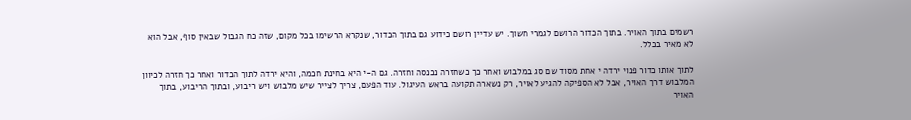רשמים בתוך האויר. בתוך הכדור הרושם לגמרי חשוך. יש עדיין רושם כידוע גם בתוך הכדור, שנקרא הרשימו בכל מקום, שזה כח הגבול שבאין סוף, אבל הוא לא מאיר בכלל.

לתוך אותו כדור פנוי ירדה י אחת מסוד שם סג במלבוש ואחר כך כשחזרה נכנסה וחזרה. גם ה-י היא בחינת חכמה, והיא ירדה לתוך הכדור ואחר כך חזרה לכיוון המלבוש דרך האויר, אבל לא הספיקה להגיע לאויר, רק נשארה תקועה בראש העיגול. עוד הפעם, צריך לצייר שיש מלבוש ויש ריבוע, ובתוך הריבוע, בתוך האויר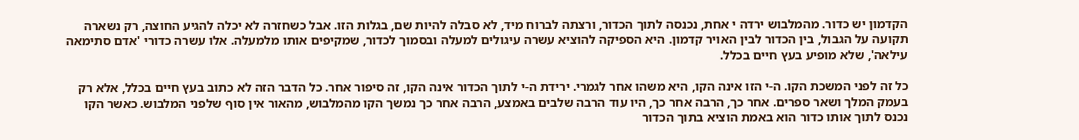הקדמון יש כדור. מהמלבוש ירדה י אחת, נכנסה לתוך הכדור, ורצתה לברוח מיד, לא סבלה להיות שם, בגלות הזו. אבל כשחזרה לא יכלה להגיע החוצה, רק נשארה תקועה על הגבול, בין הכדור לבין האויר קדמון. היא הספיקה להוציא עשרה עיגולים למעלה ובסמוך לכדור, שמקיפים אותו מלמעלה. אלו עשרה כדורי 'אדם סתימאה עילאה', שלא מופיע בעץ חיים בכלל.

כל זה לפני המשכת הקו. ה-י הזו אינה הקו, היא משהו אחר לגמרי. ירידת ה-י לתוך הכדור אינה הקו, זה סיפור אחר. כל הדבר הזה לא כתוב בעץ חיים בכלל, אלא רק בעמק המלך ושאר ספרים. אחר כך, הרבה אחר כך, היו עוד הרבה שלבים באמצע, הרבה אחר כך נמשך הקו מהמלבוש, מהאור אין סוף שלפני המלבוש. כאשר הקו נכנס לתוך אותו כדור הוא באמת הוציא בתוך הכדור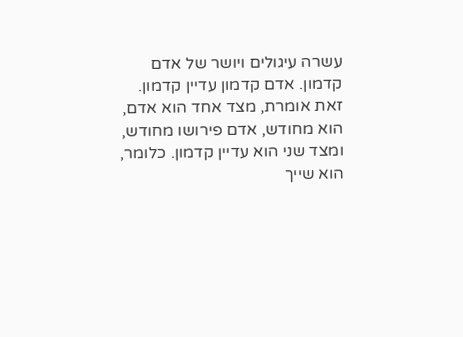עשרה עיגולים ויושר של אדם קדמון. אדם קדמון עדיין קדמון. זאת אומרת, מצד אחד הוא אדם, הוא מחודש, אדם פירושו מחודש, ומצד שני הוא עדיין קדמון. כלומר, הוא שייך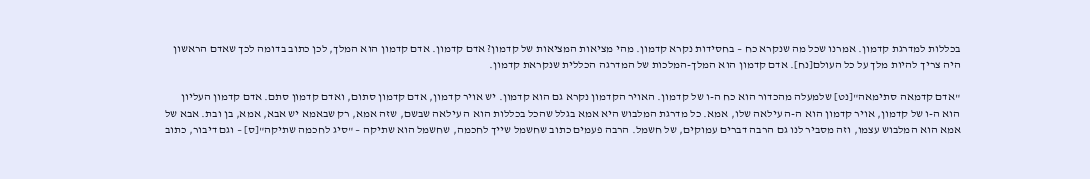בכללות למדרגת קדמון. אמרנו שכל מה שנקרא כח – בחסידות נקרא קדמון. מהי מציאות המציאות של קדמון? אדם קדמון. אדם קדמון הוא המלך, לכן כתוב בדומה לכך שאדם הראשון היה צריך להיות מלך על כל העולם[נח]. אדם קדמון הוא המלך-המלכות של המדרגה הכללית שנקראת קדמון.

"אדם קדמאה סתימאה"[נט] שלמעלה מהכדור הוא כח ה-ו של קדמון. האויר הקדמון נקרא גם הוא קדמון. יש אויר קדמון, אדם קדמון סתום, ואדם קדמון סתם. אדם קדמון העליון הוא ה-ו של קדמון, אויר קדמון הוא ה-ה עילאה שלו, אמא. כל מדרגת המלבוש היא אמא בגלל שהכל בכללות הוא ה עילאה שבשם, שזה אמא, רק שבאמא יש אבא, אמא, בן ובת. אבא של אמא הוא המלבוש עצמו, וזה מסביר לנו גם הרבה דברים עמוקים, של חשמל. הרבה פעמים כתוב שחשמל שייך לחכמה, שחשמל הוא שתיקה – "סיג לחכמה שתיקה"[ס] – וגם דיבור, כתוב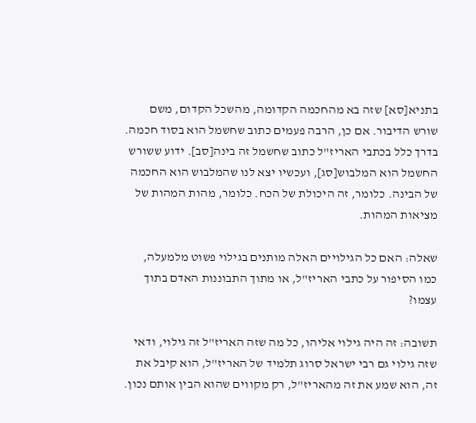בתניא[סא] שזה בא מהחכמה הקדומה, מהשכל הקדום, משם שורש הדיבור. אם כן, הרבה פעמים כתוב שחשמל הוא בסוד חכמה. בדרך כלל בכתבי האריז"ל כתוב שחשמל זה בינה[סב]. ידוע ששורש החשמל הוא המלבוש[סג], ועכשיו יצא לנו שהמלבוש הוא החכמה של הבינה. כלומר, זה היכולת של הכח. כלומר, מהות המהות של מציאות המהות.

שאלה: האם כל הגילויים האלה מותנים בגילוי פשוט מלמעלה, כמו הסיפור על כתבי האריז"ל, או מתוך התבוננות האדם בתוך עצמו?

תשובה: זה היה גילוי אליהו, כל מה שזה האריז"ל זה גילוי, ודאי שזה גילוי גם רבי ישראל סרוג תלמיד של האריז"ל, הוא קיבל את זה, הוא שמע את זה מהאריז"ל, רק מקווים שהוא הבין אותם נכון.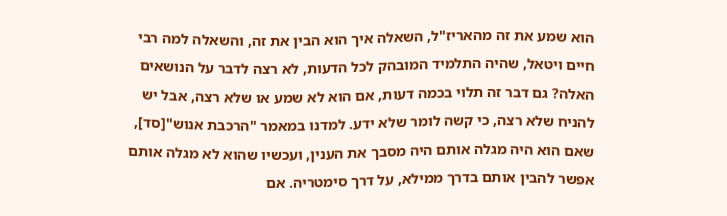הוא שמע את זה מהאריז"ל, השאלה איך הוא הבין את זה, והשאלה למה רבי חיים ויטאל, שהיה התלמיד המובהק לכל הדעות, לא רצה לדבר על הנושאים האלה? גם דבר זה תלוי בכמה דעות, אם הוא לא שמע או שלא רצה, אבל יש להניח שלא רצה, כי קשה לומר שלא ידע. למדנו במאמר "הרכבת אנוש"[סד], שאם הוא היה מגלה אותם היה מסבך את הענין, ועכשיו שהוא לא מגלה אותם אפשר להבין אותם בדרך ממילא, על דרך סימטריה. אם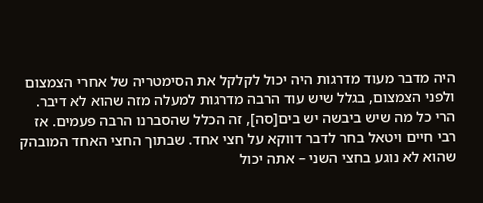היה מדבר מעוד מדרגות היה יכול לקלקל את הסימטריה של אחרי הצמצום ולפני הצמצום, בגלל שיש עוד הרבה מדרגות למעלה מזה שהוא לא דיבר. הרי כל מה שיש ביבשה יש בים[סה], זה הכלל שהסברנו הרבה פעמים. אז רבי חיים ויטאל בחר לדבר דווקא על חצי אחד. שבתוך החצי האחד המובהק שהוא לא נוגע בחצי השני – אתה יכול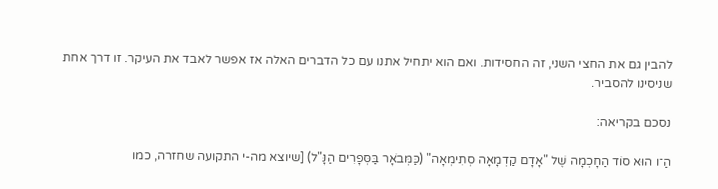להבין גם את החצי השני, זה החסידות. ואם הוא יתחיל אתנו עם כל הדברים האלה אז אפשר לאבד את העיקר. זו דרך אחת שניסינו להסביר.

נסכם בקריאה:

הַ־ו הוּא סוֹד הַחָכְמָה שֶׁל "אָדָם קַדְמָאָה סְתִימְאָה" (כַּמְּבֹאָר בַּסְּפָרִים הַנָּ"ל) [שיוצא מה-י התקועה שחזרה, כמו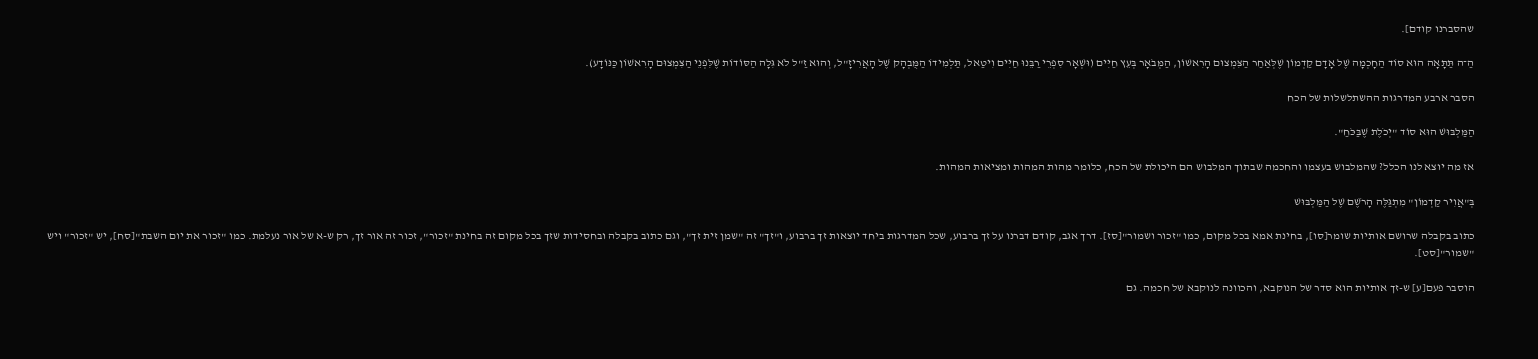שהסברנו קודם].

הַ־ה תַּתָּאָה הוּא סוֹד הַחָכְמָה שֶׁל אָדָם קַדְמוֹן שֶׁלְּאַחַר הַצִּמְצוּם הָרִאשׁוֹן, הַמְּבֹאָר בְּעֵץ חַיִּים (וּשְׁאָר סִפְרֵי רַבֵּנוּ חַיִּים וִיטַאל, תַּלְמִידוֹ הַמֻּבְהָק שֶׁל הָאֲרִיזָ"ל, וְהוּא זַ"ל לֹא גִּלָה הַסּוֹדוֹת שֶׁלִּפְנֵי הַצִּמְצוּם הָרִאשׁוֹן כַּנּוֹדָע).

הסבר ארבע המדרגות ההשתלשלות של הכח

הַמַּלְבּוּשׁ הוּא סוֹד "יְכֹלֶת שֶׁבַּכֹּחַ".

אז מה יוצא לנו הכלל? שהמלבוש בעצמו והחכמה שבתוך המלבוש הם היכולת של הכח, כלומר מהות המהות ומציאות המהות.

בְּ"אֲוִיר קַדְמוֹן" מִתְגַּלֶּה הָרֹשֶׁם שֶׁל הַמַּלְבּוּשׁ

כתוב בקבלה שרושם אותיות שומר[סו], בחינת אמא בכל מקום, כמו "זכור ושמור"[סז]. דרך אגב, קודם דברנו על זך ברבוע, שכל המדרגות ביחד יוצאות זך ברבוע, ו"זך" זה "שמן זית זך", וגם כתוב בקבלה ובחסידות שזך בכל מקום זה בחינת "זכור", זכור זה אור זך, רק ש-א של אור נעלמת. כמו "זכור את יום השבת"[סח], יש "זכור" ויש "שמור"[סט].

הוסבר פעם[ע] ש-זך אותיות הוא סדר של הנוקבא, והכוונה לנוקבא של חכמה. גם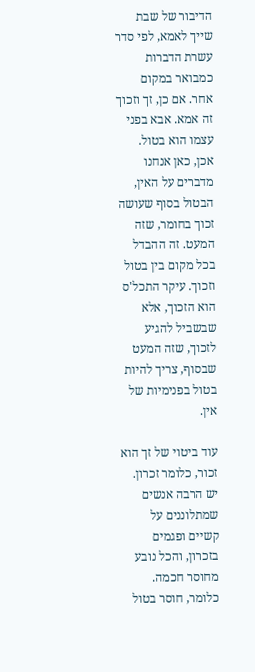הדיבור של שבת שייך לאמא, לפי סדר עשרת הדברות כמבואר במקום אחר. אם כן, זך וזכוך זה אמא. אבא בפני עצמו הוא בטול. אכן, כאן אנחנו מדברים על האין, הבטול בסוף שעושה זכוך בחומר, שזה המעט. זה ההבדל בכל מקום בין בטול וזכוך. עיקר התכל'ס הוא הזכוך, אלא שבשביל להגיע לזכוך, שזה המעט שבסוף, צריך להיות בטול בפנימיות של אין.

עוד ביטוי של זך הוא זכור, כלומר זכרון. יש הרבה אנשים שמתלוננים על קשיים ופגמים בזכרון, והכל נובע מחוסר חכמה. כלומר, חוסר בטול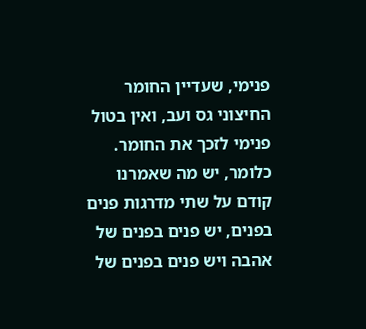פנימי, שעדיין החומר החיצוני גס ועב, ואין בטול פנימי לזכך את החומר. כלומר, יש מה שאמרנו קודם על שתי מדרגות פנים בפנים, יש פנים בפנים של אהבה ויש פנים בפנים של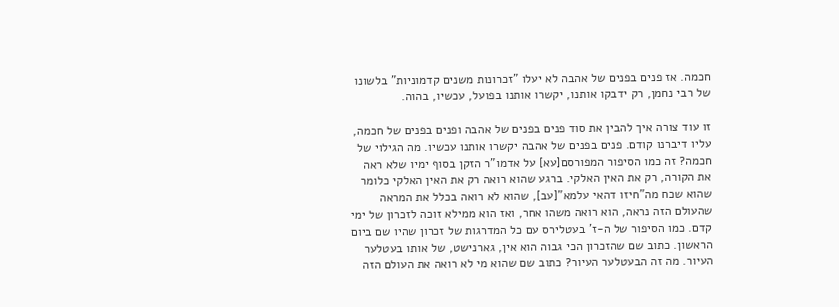חכמה. אז פנים בפנים של אהבה לא יעלו "זכרונות משנים קדמוניות" בלשונו של רבי נחמן, רק ידבקו אותנו, יקשרו אותנו בפועל, עכשיו, בהוה.

זו עוד צורה איך להבין את סוד פנים בפנים של אהבה ופנים בפנים של חכמה, עליו דיברנו קודם. פנים בפנים של אהבה יקשרו אותנו עכשיו. מה הגילוי של חכמה? זה כמו הסיפור המפורסם[עא] על אדמו"ר הזקן בסוף ימיו שלא ראה את הקורה, רק את האין האלקי. ברגע שהוא רואה רק את האין האלקי כלומר שהוא שכח מה"חיזו דהאי עלמא"[עב], שהוא לא רואה בכלל את המראה שהעולם הזה נראה, הוא רואה משהו אחר, ואז הוא ממילא זוכה לזכרון של ימי קדם. כמו הסיפור של ה-ז' בעטלירס עם כל המדרגות של זכרון שהיו שם ביום הראשון. כתוב שם שהזכרון הכי גבוה הוא אין, גארנישט, של אותו בעטלער העיור. מה זה הבעטלער העיור? כתוב שם שהוא מי לא רואה את העולם הזה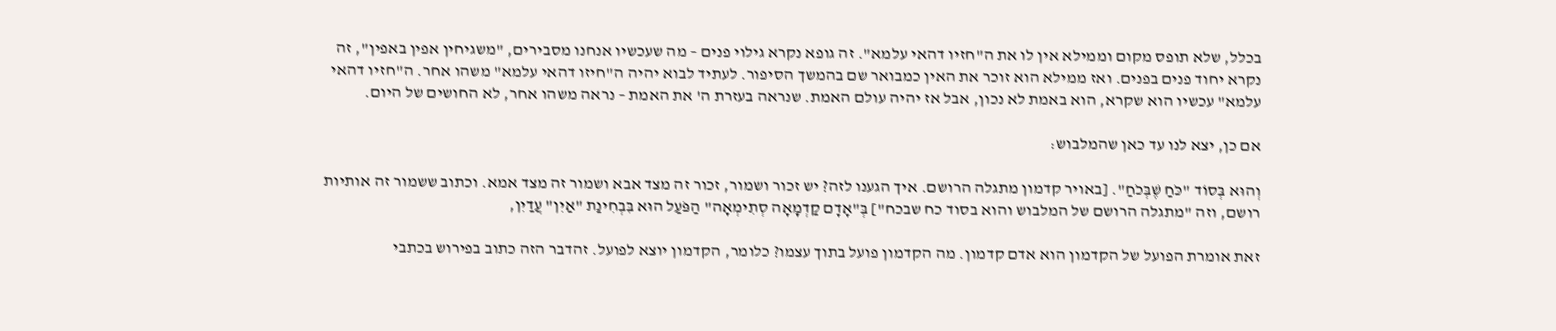בכלל, שלא תופס מקום וממילא אין לו את ה"חזיו דהאי עלמא". זה גופא נקרא גילוי פנים – מה שעכשיו אנחנו מסבירים, "משגיחין אפין באפין", זה נקרא יחוד פנים בפנים. ואז ממילא הוא זוכר את האין כמבואר שם בהמשך הסיפור. לעתיד לבוא יהיה ה"חיזו דהאי עלמא" משהו אחר. ה"חזיו דהאי עלמא" עכשיו הוא שקרא, הוא באמת לא נכון, אבל אז יהיה עולם האמת. שנראה בעזרת ה' את האמת – נראה משהו אחר, לא החושים של היום.

אם כן, יצא לנו עד כאן שהמלבוש:

וְהוּא בְּסוֹד "כֹּחַ שֶׁבְּכֹחַ". [באויר קדמון מתגלה הרושם. איך הגענו לזה? יש זכור ושמור, זכור זה מצד אבא ושמור זה מצד אמא. וכתוב ששמור זה אותיות רושם, וזה "מתגלה הרושם של המלבוש והוא בסוד כח שבכח"] בְּ"אָדָם קַדְמָאָה סְתִימְאָה" הַפֹּעַל הוּא בִּבְחִינַת "אַיִן" עֲדַיִן,

זאת אומרת הפועל של הקדמון הוא אדם קדמון. מה הקדמון פועל בתוך עצמו? כלומר, הקדמון יוצא לפועל. זהדבר הזה כתוב בפירוש בכתבי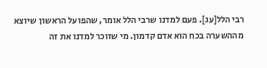רבי הלל[עג]. פעם למדנו שרבי הלל אומר, שהפועל הראשון שיוצא מההשערה בכח הוא אדם קדמון. מי שזוכר למדנו את זה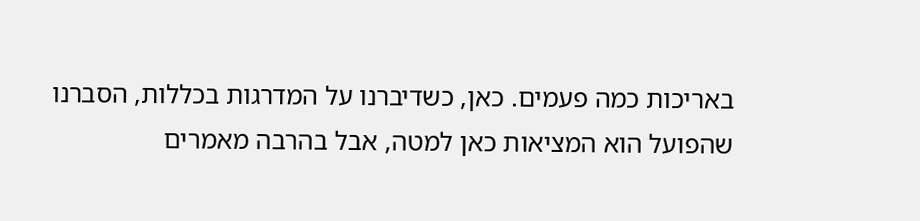באריכות כמה פעמים. כאן, כשדיברנו על המדרגות בכללות, הסברנו שהפועל הוא המציאות כאן למטה, אבל בהרבה מאמרים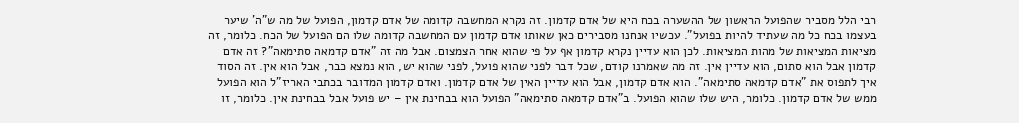רבי הלל מסביר שהפועל הראשון של ההשערה בכח היא של אדם קדמון. זה נקרא המחשבה קדומה של אדם קדמון, הפועל של מה ש"ה' שיער בעצמו בכח כל מה שעתיד להיות בפועל". עכשיו אנחנו מסבירים כאן שאותו אדם קדמון עם המחשבה קדומה שלו הם הפועל של הכח. כלומר, זה מציאות המציאות של מהות המציאות. לכן הוא עדיין נקרא קדמון אף על פי שהוא אחר הצמצום. אבל מה זה "אדם קדמאה סתימאה"? זה אדם קדמון אבל הוא סתום, הוא עדיין אין. זה מה שאמרנו קודם, שכל דבר לפני שהוא פועל, לפני שהוא יש, הוא נמצא כבר, אבל הוא אין. זה הסוד איך לתפוס את "אדם קדמאה סתימאה". הוא אדם קדמון, אבל הוא עדיין האין של אדם קדמון. ואדם קדמון המדובר בכתבי האריז"ל הוא הפועל ממש של אדם קדמון. כלומר, היש שלו שהוא הפועל. ב"אדם קדמאה סתימאה" הפועל הוא בבחינת אין – יש פועל אבל בבחינת אין. כלומר, זו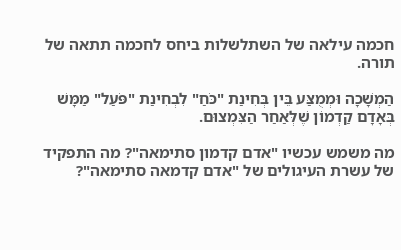חכמה עילאה של השתלשלות ביחס לחכמה תתאה של תורה.

הַמְשָׁכָה וּמְמֻצַּע בֵּין בְּחִינַת "כֹּחַ" לִבְחִינַת "פֹּעַל" מַמָּשׁ בְּאָדָם קַדְמוֹן שֶׁלְּאַחַר הַצִּמְצוּם.

מה משמש עכשיו "אדם קדמון סתימאה"? מה התפקיד של עשרת העיגולים של "אדם קדמאה סתימאה"?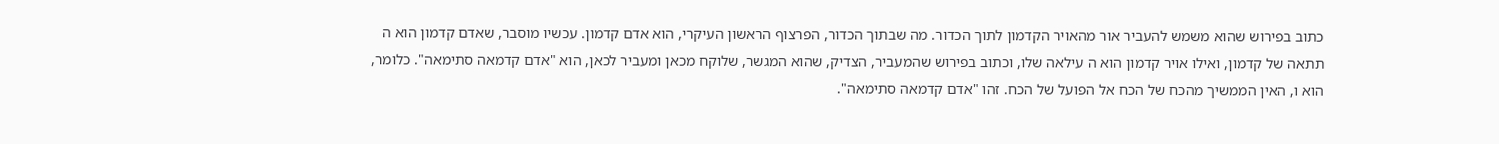כתוב בפירוש שהוא משמש להעביר אור מהאויר הקדמון לתוך הכדור. מה שבתוך הכדור, הפרצוף הראשון העיקרי, הוא אדם קדמון. עכשיו מוסבר, שאדם קדמון הוא ה תתאה של קדמון, ואילו אויר קדמון הוא ה עילאה שלו, וכתוב בפירוש שהמעביר, הצדיק, שהוא המגשר, שלוקח מכאן ומעביר לכאן, הוא "אדם קדמאה סתימאה". כלומר, הוא ו, האין הממשיך מהכח של הכח אל הפועל של הכח. זהו "אדם קדמאה סתימאה".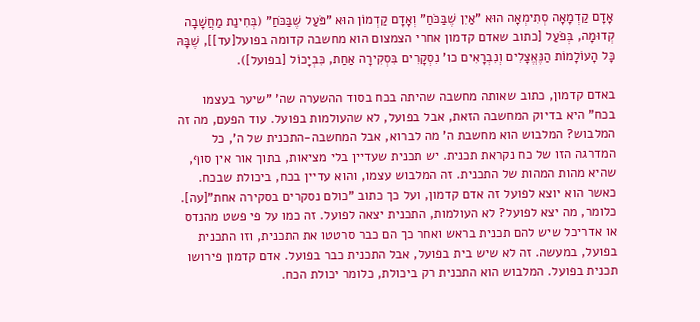אָדָם קַדְמָאָה סְתִימְאָה הוּא "אַיִן שֶׁבַּכֹּחַ" וְאָדָם קַדְמוֹן הוּא "פֹּעַל שֶׁבַּכֹּחַ" (בְּחִינַת מַחֲשָׁבָה קְדוּמָה, בְּפֹעַל [כתוב שאדם קדמון אחרי הצמצום הוא מחשבה קדומה בפועל[עד]], שֶׁבָּהּ כָּל הָעוֹלָמוֹת הַנֶּאֱצָלִים וְנִבְרָאִים כו' נִסְקָרִים בִּסְקִירָה אַחַת, כִּבְיָכוֹל [בפועל]).

באדם קדמון, כתוב שאותה מחשבה שהיתה בכח בסוד ההשערה שה' "שיער בעצמו בכח" היא בדיוק המחשבה הזאת, אבל בפועל, לא שהעולמות בפועל. עוד הפעם, מה זה המלבוש? המלבוש הוא מחשבת ה' מה לברוא, אבל המחשבה-התכנית של ה', כל המדרגה הזו של כח נקראת תכנית. יש תכנית שעדיין בלי מציאות, בתוך אור אין סוף, שהיא מהות המהות של התכנית. זה המלבוש עצמו, והוא עדיין בכח, ביכולת שבכח. כאשר הוא יוצא לפועל זה אדם קדמון, ועל כך כתוב "כולם נסקרים בסקירה אחת"[עה]. כלומר, מה יצא לפועל? לא העולמות, התכנית יצאה לפועל. זה כמו על פי פשט מהנדס או אדריכל שיש להם תכנית בראש ואחר כך הם כבר סרטטו את התכנית, וזו התכנית בפועל, במעשה. זה לא שיש בית בפועל, אבל התכנית כבר בפועל. אדם קדמון פירושו תכנית בפועל. המלבוש הוא התכנית רק ביכולת, כלומר יכולת הכח.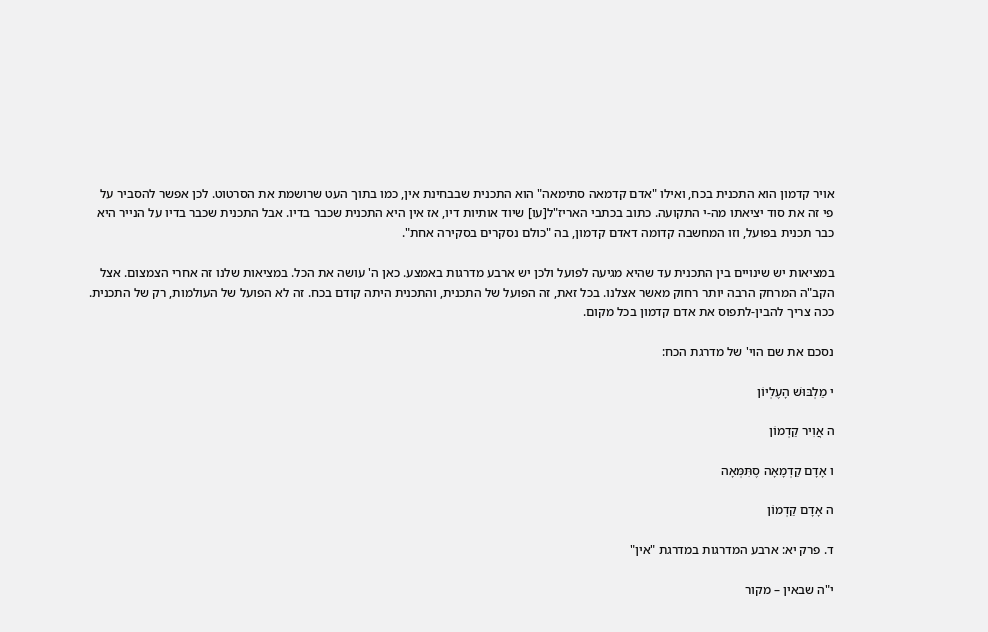אויר קדמון הוא התכנית בכח, ואילו "אדם קדמאה סתימאה" הוא התכנית שבבחינת אין, כמו בתוך העט שרושמת את הסרטוט. לכן אפשר להסביר על פי זה את סוד יציאתו מה-י התקועה. כתוב בכתבי האריז"ל[עו] שיוד אותיות דיו, אז אין היא התכנית שכבר בדיו. אבל התכנית שכבר בדיו על הנייר היא כבר תכנית בפועל, וזו המחשבה קדומה דאדם קדמון, בה "כולם נסקרים בסקירה אחת".

במציאות יש שינויים בין התכנית עד שהיא מגיעה לפועל ולכן יש ארבע מדרגות באמצע. כאן ה' עושה את הכל. במציאות שלנו זה אחרי הצמצום. אצל הקב"ה המרחק הרבה יותר רחוק מאשר אצלנו. בכל זאת, זה הפועל של התכנית, והתכנית היתה קודם בכח. זה לא הפועל של העולמות, רק של התכנית. ככה צריך להבין-לתפוס את אדם קדמון בכל מקום.

נסכם את שם הוי' של מדרגת הכח:

י מַלְבּוּשׁ הָעֶלְיוֹן

ה אֲוִיר קַדְמוֹן

ו אָדָם קַדְמָאָה סֶתִּמְּאָה

ה אָדָם קַדְמוֹן

ד. פרק יא: ארבע המדרגות במדרגת "אין"

י"ה שבאין – מקור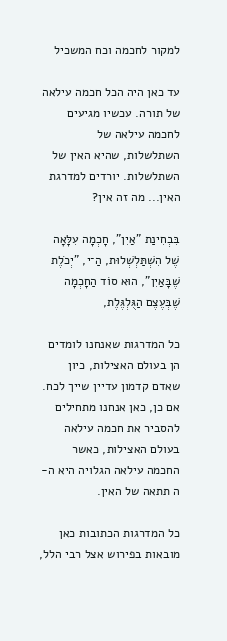למקור לחכמה וכח המשכיל

עד כאן היה הכל חכמה עילאה של תורה. עכשיו מגיעים לחכמה עילאה של השתלשלות, שהיא האין של השתלשלות. יורדים למדרגת האין... מה זה אין?

בִּבְחִינַת "אַיִן", חָכְמָה עִלָּאָה שֶׁל הִשְׁתַּלְשְׁלוּת, הַ־י, "יְכֹלֶת שֶׁבָּאַיִן", הוּא סוֹד הַחָכְמָה שֶׁבְּעֶצֶם הַגֻּלְגֶּלֶת,

כל המדרגות שאנחנו לומדים הן בעולם האצילות, כיון שאדם קדמון עדיין שייך לכח. אם כן, כאן אנחנו מתחילים להסביר את חכמה עילאה בעולם האצילות, כאשר החכמה עילאה הגלויה היא ה-ה תתאה של האין.

כל המדרגות הכתובות כאן מובאות בפירוש אצל רבי הלל,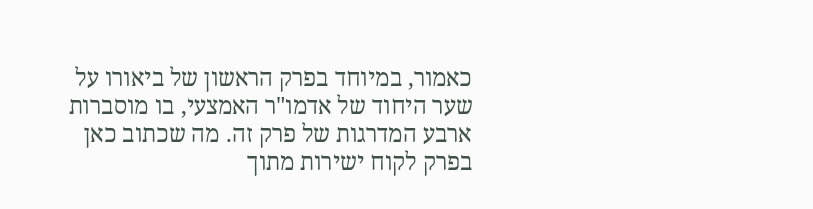כאמור, במיוחד בפרק הראשון של ביאורו על שער היחוד של אדמו"ר האמצעי, בו מוסברות ארבע המדרגות של פרק זה. מה שכתוב כאן בפרק לקוח ישירות מתוך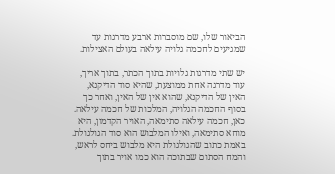הביאור שלו, שם מוסברות ארבע מדרגות עד שמגיעים לחכמה גלויה עילאה בעולם האצילות.

יש שתי מדרגות גלויות בתוך הכתר, בתוך אריך, עוד מדרגה אחת ממוצעת, שהיא סוד הדיקנא, האין של הדיקנא, שהוא אין של האין, ואחר כך בסוף החכמה הגלויה, המלכות של חכמה עילאה. כאן, חכמה עילאה סתימאה, האויר הקדמון, היא מוחא סתימאה, ואילו המלבוש הוא סוד הגולגולת. באמת כתוב שהגולגולת היא מלבוש ביחס לראש, והמח הסתום שבתוכה הוא כמו אויר בתוך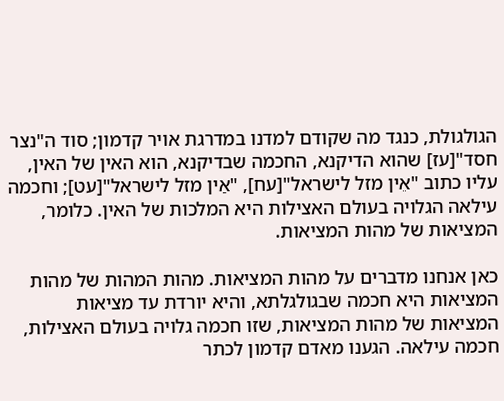הגולגולת, כנגד מה שקודם למדנו במדרגת אויר קדמון; סוד ה"נצר חסד"[עז] שהוא הדיקנא, החכמה שבדיקנא, הוא האין של האין, עליו כתוב "אֵין מזל לישראל"[עח], "אַין מזל לישראל"[עט]; וחכמה עילאה הגלויה בעולם האצילות היא המלכות של האין. כלומר, המציאות של מהות המציאות.

כאן אנחנו מדברים על מהות המציאות. מהות המהות של מהות המציאות היא חכמה שבגולגלתא, והיא יורדת עד מציאות המציאות של מהות המציאות, שזו חכמה גלויה בעולם האצילות, חכמה עילאה. הגענו מאדם קדמון לכתר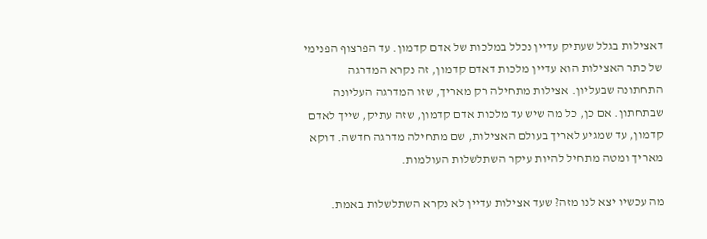דאצילות בגלל שעתיק עדיין נכלל במלכות של אדם קדמון. עד הפרצוף הפנימי של כתר האצילות הוא עדיין מלכות דאדם קדמון, זה נקרא המדרגה התחתונה שבעליון. אצילות מתחילה רק מאריך, שזו המדרגה העליונה שבתחתון. אם כן, כל מה שיש עד מלכות אדם קדמון, שזה עתיק, שייך לאדם קדמון, עד שמגיע לאריך בעולם האצילות, שם מתחילה מדרגה חדשה. דוקא מאריך ומטה מתחיל להיות עיקר השתלשלות העולמות.

מה עכשיו יצא לנו מזה? שעד אצילות עדיין לא נקרא השתלשלות באמת.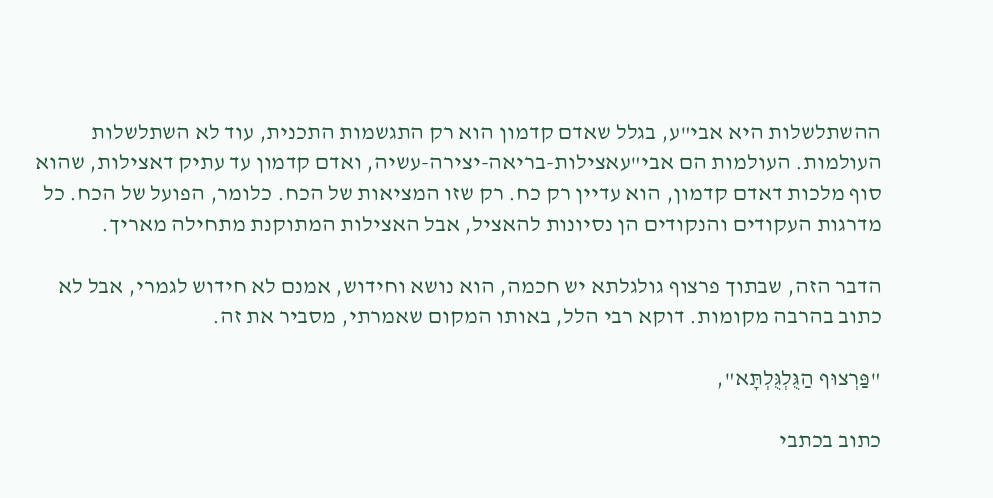ההשתלשלות היא אבי"ע, בגלל שאדם קדמון הוא רק התגשמות התכנית, עוד לא השתלשלות העולמות. העולמות הם אבי"עאצילות-בריאה-יצירה-עשיה, ואדם קדמון עד עתיק דאצילות, שהוא סוף מלכות דאדם קדמון, הוא עדיין רק כח. רק שזו המציאות של הכח. כלומר, הפועל של הכח. כל מדרגות העקודים והנקודים הן נסיונות להאציל, אבל האצילות המתוקנת מתחילה מאריך.

הדבר הזה, שבתוך פרצוף גולגלתא יש חכמה, הוא נושא וחידוש, אמנם לא חידוש לגמרי, אבל לא כתוב בהרבה מקומות. דוקא רבי הלל, באותו המקום שאמרתי, מסביר את זה.

"פַּרְצוּף הַגֻּלְגֻּלְתָּא",

כתוב בכתבי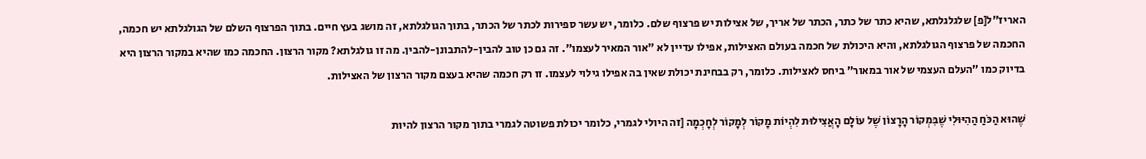האריז"ל[פ] שלגלגלתא, שהיא כתר של כתר, הכתר של אריך, של אצילות יש פרצוף שלם. כלומר, יש עשר ספירות לכתר של הכתר, בתוך הגולגלתא, זה מושג בעץ חיים. בתוך הפרצוף השלם של הגולגלתא יש חכמה, החכמה של פרצוף הגולגלתא, והיא היכולת של חכמה בעולם האצילות, אפילו עדיין לא "אור המאיר לעצמו". זה גם כן טוב להבין-להתבונן-להבין. מה זו גולגלתא? מקור הרצון. החכמה כמו שהיא במקור הרצון היא בדיוק כמו "העלם העצמי של אור במאור" ביחס לאצילות. כלומר, רק בבחינת יכולת שאין בה אפילו גילוי לעצמו. זו רק חכמה שהיא בעצם מקור הרצון של האצילות.

שֶׁהוּא הַכֹּחַ הַהִיּוּלִי שֶׁבִּמְקוֹר הָרָצוֹן שֶׁל עוֹלָם הָאֲצִילוּת לִהְיוֹת מָקוֹר לְמָקוֹר לְחָכְמָה [זה היולי לגמרי, כלומר יכולת פשוטה לגמרי בתוך מקור הרצון להיות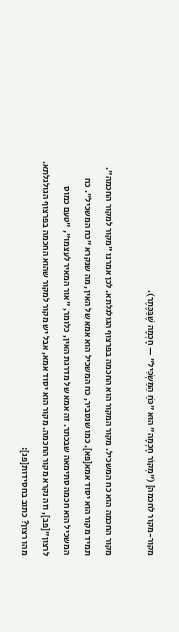מקור-מקור לחכמה] ("מְקוֹר חָכְמָה" הוּא "כֹּחַ הַמַּשְׂכִּיל" — חָכְמָה שֶׁבַּכֶּתֶר).

מקור החכמה הוא כח המשכיל. מקור המקור הוא החכמה בפרצוף הגולגלתא. לכן אמרנו "מקור למקור החכמה". תמיד מקור הוא יסוד אמא[פא]. כמו שנסביר, כח המשכיל הוא אמא של האין, מה שנקרא "כח המשכיל". כח המשכיל הוא חכמה סתימאה שבכתר. זה אמא של מדרגת האין, כלומר, "אור המאיר לעצמו", "טעם כמוס לרצון"[פב], וזה נקרא מקור החכמה. מקור הוא יסוד אמא, אבל יש מקור למקור שהוא החכמה בפרצוף הגולגלתא. מהו רצון? כתוב בחסידות[פג]: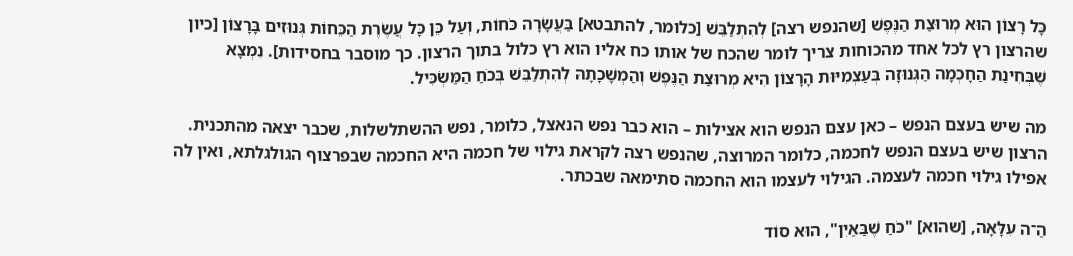כָּל רָצוֹן הוּא מְרוּצַת הַנֶּפֶשׁ [שהנפש רצה] לְהִתְלַבֵּשׁ [כלומר, להתבטא] בַּעֲשָׂרָה כֹּחוֹת, וְעַל כֵּן כָּל עֲשֶׂרֶת הַכֵּחוֹת גְּנוּזִים בָּרָצוֹן [כיון שהרצון רץ לכל אחד מהכוחות צריך לומר שהכח של אותו כח אליו הוא רץ כלול בתוך הרצון. כך מוסבר בחסידות]. נִמְצָא שֶׁבְּחִינַת הַחָכְמָה הַגְּנוּזָה בְּעַצְמִיּוּת הָרָצוֹן הִיא מְרוּצַת הַנֶּפֶשׁ וְהַמְשָׁכָתָהּ לְהִתְלַבֵּשׁ בְּכֹחַ הַמַּשְׂכִּיל.

מה שיש בעצם הנפש – כאן עצם הנפש הוא אצילות – הוא כבר נפש הנאצל, כלומר, נפש ההשתלשלות, שכבר יצאה מהתכנית. הרצון שיש בעצם הנפש לחכמה, כלומר המרוצה, שהנפש רצה לקראת גילוי של חכמה היא החכמה שבפרצוף הגולגלתא, ואין לה אפילו גילוי חכמה לעצמה. הגילוי לעצמו הוא החכמה סתימאה שבכתר.

הַ־ה עִלָּאָה, [שהוא] "כֹּחַ שֶׁבַּאַיִן", הוּא סוֹד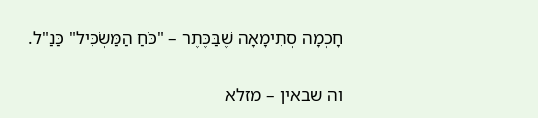חָכְמָה סְתִימָאָה שֶׁבַּכֶּתֶר – "כֹּחַ הַמַּשְׂכִּיל" כַּנַ"ל.

וה שבאין – מזלא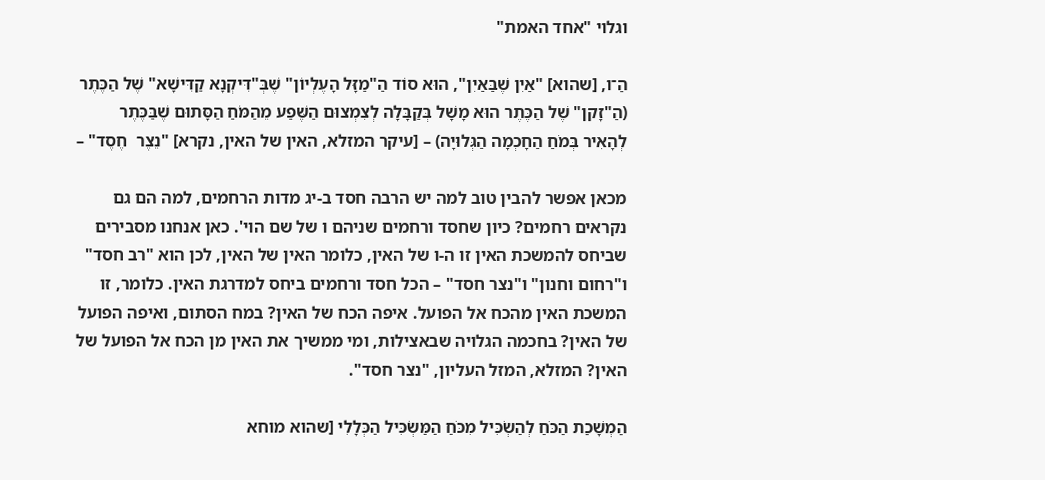וגלוי "אחד האמת"

הַ־ו, [שהוא] "אַיִן שֶׁבַּאַיִן", הוּא סוֹד הַ"מַזָּל הָעֶלְיוֹן" שֶׁבְּ"דִּיקְנָא קַדִּישָׁא" שֶׁל הַכֶּתֶר (הַ"זָקן" שֶׁל הַכֶּתֶר הוּא מָשָׁל בְּקַבָּלָה לְצִמְצוּם הַשֶּׁפַע מֵהַמֹּחַ הַסָּתוּם שֶׁבַּכֶּתֶר לְהָאִיר בְּמֹחַ הַחָכְמָה הַגְּלוּיָה) – [עיקר המזלא, האין של האין, נקרא] "נֵצֶר  חֶסֶד" –

מכאן אפשר להבין טוב למה יש הרבה חסד ב-יג מדות הרחמים, למה הם גם נקראים רחמים? כיון שחסד ורחמים שניהם ו של שם הוי'. כאן אנחנו מסבירים שביחס להמשכת האין זו ה-ו של האין, כלומר האין של האין, לכן הוא "רב חסד" ו"רחום וחנון" ו"נצר חסד" – הכל חסד ורחמים ביחס למדרגת האין. כלומר, זו המשכת האין מהכח אל הפועל. איפה הכח של האין? במח הסתום, ואיפה הפועל של האין? בחכמה הגלויה שבאצילות, ומי ממשיך את האין מן הכח אל הפועל של האין? המזלא, המזל העליון, "נצר חסד".

הַמְשָׁכַת הַכֹּחַ לְהַשְׂכִּיל מִכֹּחַ הַמַּשְׂכִּיל הַכְּלָלִי [שהוא מוחא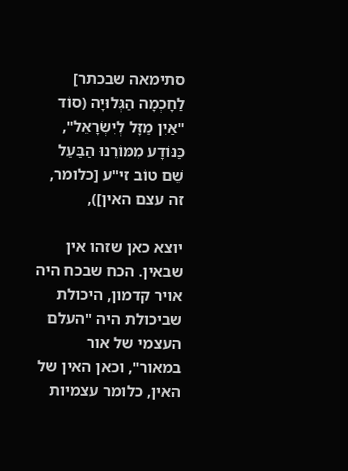סתימאה שבכתר] לַחָכְמָה הַגְּלוּיָה (סוֹד "אַיִן מַזָּל לְיִשְׂרָאֵל", כַּנּוֹדָע מִמּוֹרֵנוּ הַבַּעַל שֵׁם טוֹב זי"ע [כלומר, זה עצם האין]),

יוצא כאן שזהו אין שבאין. הכח שבכח היה אויר קדמון, היכולת שביכולת היה "העלם העצמי של אור במאור", וכאן האין של האין, כלומר עצמיות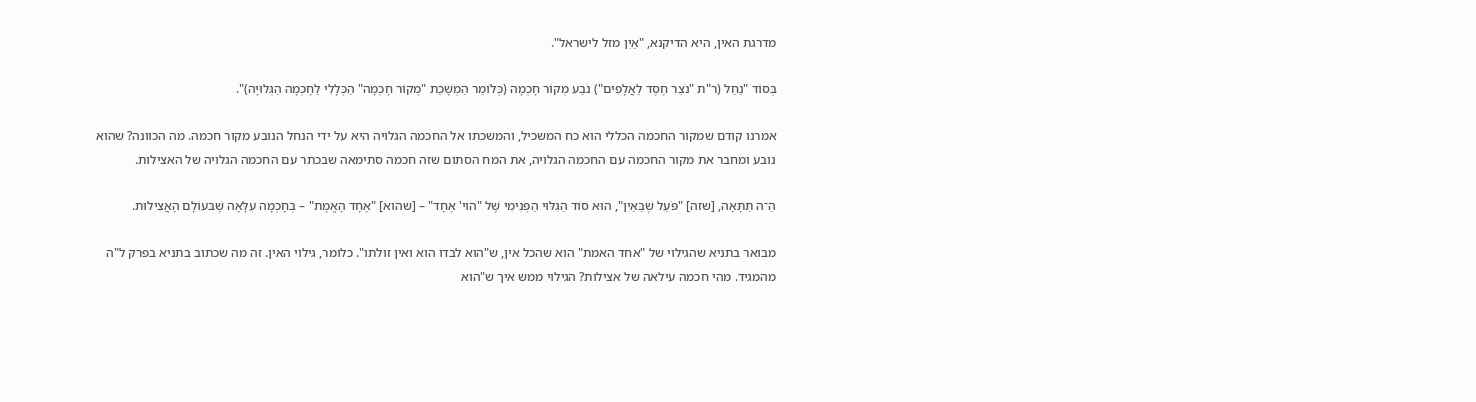מדרגת האין, היא הדיקנא, "אַיִן מזל לישראל".

בְּסוֹד "נַחַל (ר"ת "נֹצֵר חֶסֶד לַאֲלָפִים") נֹבֵע מְקוֹר חָכְמָה (כְּלוֹמַר הַמְשָׁכַת "מְקוֹר חָכְמָה" הַכְּלָלִי לַחָכְמָה הַגְּלוּיָה)".

אמרנו קודם שמקור החכמה הכללי הוא כח המשכיל, והמשכתו אל החכמה הגלויה היא על ידי הנחל הנובע מקור חכמה. מה הכוונה? שהוא נובע ומחבר את מקור החכמה עם החכמה הגלויה, את המח הסתום שזה חכמה סתימאה שבכתר עם החכמה הגלויה של האצילות.

הַ־ה תַּתָּאָה, [שזה] "פֹּעַל שֶׁבַּאַיִן", הוּא סוֹד הַגִּלּוּי הַפְּנִימִי שֶׁל "הוי' אֶחָד" – [שהוא] "אֶחָד הָאֱמֶת" – בְּחָכְמָה עִלָּאָה שֶׁבּעוֹלָם הָאֲצִילוּת.

מבואר בתניא שהגילוי של "אחד האמת" הוא שהכל אין, ש"הוא לבדו הוא ואין זולתו". כלומר, גילוי האין. זה מה שכתוב בתניא בפרק ל"ה מהמגיד. מהי חכמה עילאה של אצילות? הגילוי ממש איך ש"הוא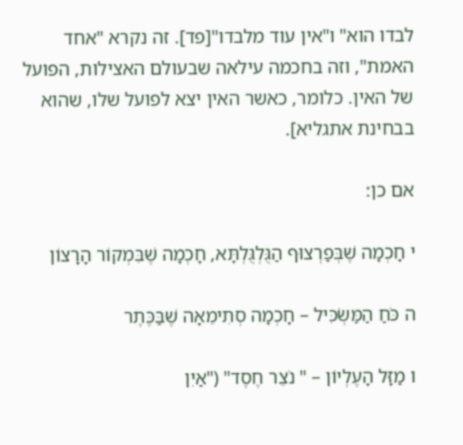לבדו הוא" ו"אין עוד מלבדו"[פד]. זה נקרא "אחד האמת", וזה בחכמה עילאה שבעולם האצילות, הפועל של האין. כלומר, כאשר האין יצא לפועל שלו, שהוא בבחינת אתגליא].

אם כן:

י חָכְמָה שֶׁבְּפַרְצוּף הַגֻּלְגֻּלְתָּא, חָכְמָה שֶׁבִּמְקוֹר הָרָצוֹן

ה כֹּחַ הַמַּשְׂכִּיל – חָכְמָה סְתִימֵאָה שֶׁבַּכֶּתֶר

ו מַזָּל הָעֶלְיוֹן – " נֹצֵר חֶסֶד" ("אַיִן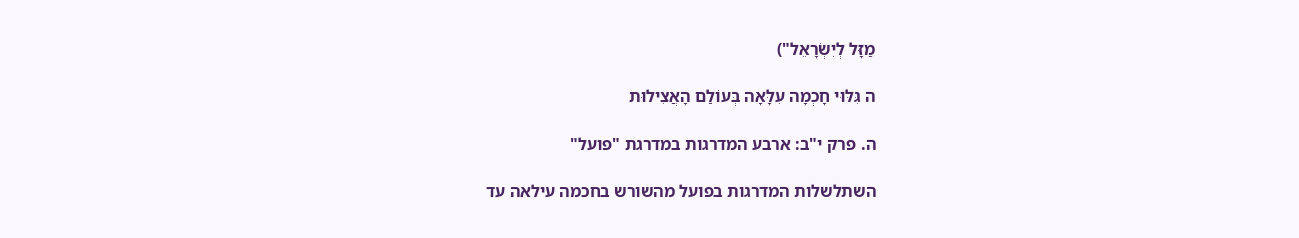מַזָּל לְיִשְׂרָאֵל")

ה גִּלּוּי חָכְמָה עִלָּאָה בְּעוֹלַם הָאֲצִילוּת

ה. פרק י"ב: ארבע המדרגות במדרגת "פועל"

השתלשלות המדרגות בפועל מהשורש בחכמה עילאה עד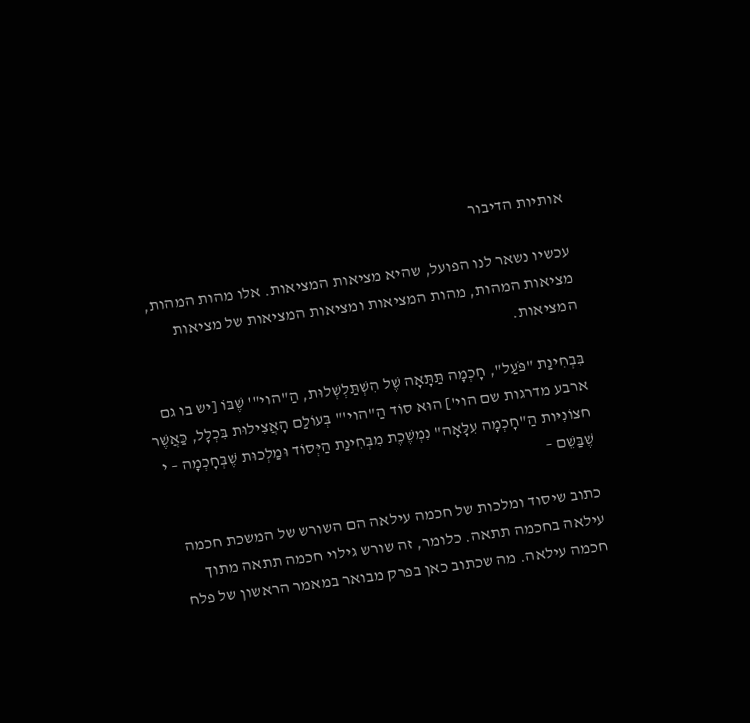אותיות הדיבור

עכשיו נשאר לנו הפועל, שהיא מציאות המציאות. אלו מהות המהות, מציאות המהות, מהות המציאות ומציאות המציאות של מציאות המציאות.

בִּבְחִינַת "פֹּעַל", חָכְמָה תַּתָּאָה שֶׁל הִשְׁתַּלְשְׁלוּת, הַ"הוי"' שֶׁבּוֹ [יש בו גם ארבע מדרגות שם הוי'] הוּא סוֹד הַ"הוי'" בְּעוֹלַם הָאֲצִילוּת בִּכְלָל, כַּאֲשֶׁר חצוֹנִיּות הַ"חָכְמָה עִלָּאָה" נִמְשֶׁכֶת מִבְּחִינַת הַיְּסוֹד וּמַלְכוּת שֶׁבְּחָכְמָה – י שֶׁבַּשֵׁם –

כתוב שיסוד ומלכות של חכמה עילאה הם השורש של המשכת חכמה עילאה בחכמה תתאה. כלומר, זה שורש גילוי חכמה תתאה מתוך חכמה עילאה. מה שכתוב כאן בפרק מבואר במאמר הראשון של פלח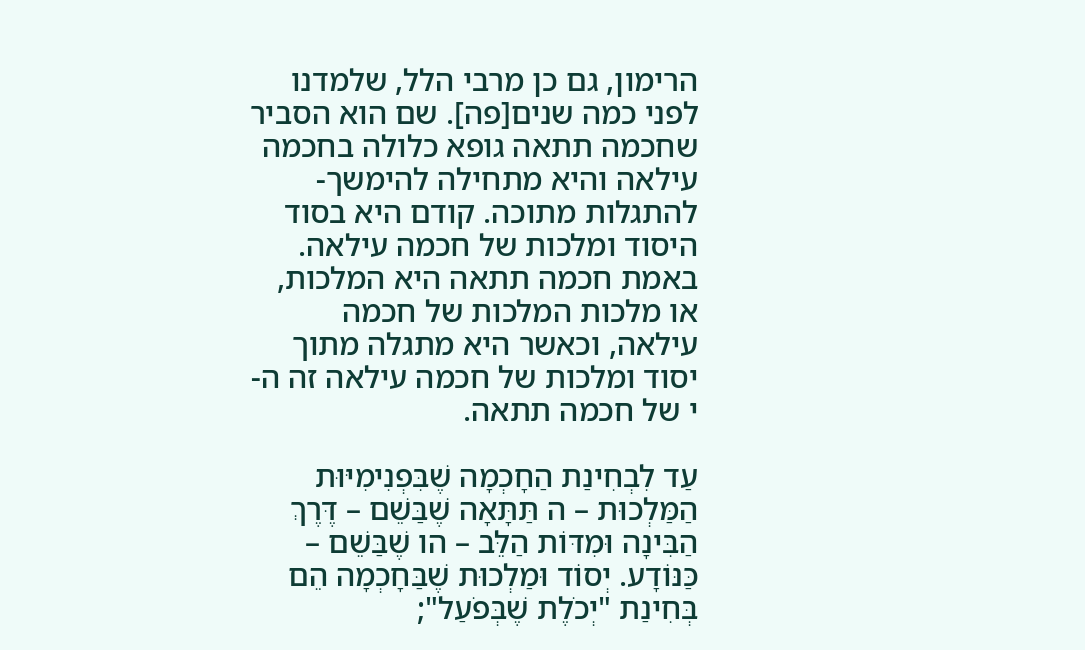הרימון, גם כן מרבי הלל, שלמדנו לפני כמה שנים[פה]. שם הוא הסביר שחכמה תתאה גופא כלולה בחכמה עילאה והיא מתחילה להימשך-להתגלות מתוכה. קודם היא בסוד היסוד ומלכות של חכמה עילאה. באמת חכמה תתאה היא המלכות, או מלכות המלכות של חכמה עילאה, וכאשר היא מתגלה מתוך יסוד ומלכות של חכמה עילאה זה ה-י של חכמה תתאה.

עַד לִבְחִינַת הַחָכְמָה שֶׁבִּפְנִימִיּוּת הַמַּלְכוּת – ה תַּתָּאָה שֶׁבַּשֵׁם – דֶּרֶךְ הַבִּינָה וּמִדּוֹת הַלֵּב – הו שֶׁבַּשֵׁם – כַּנּוֹדָע. יְסוֹד וּמַלְכוּת שֶׁבַּחָכְמָה הֵם בְּחִינַת "יְכֹלֶת שֶׁבְּפֹעַל";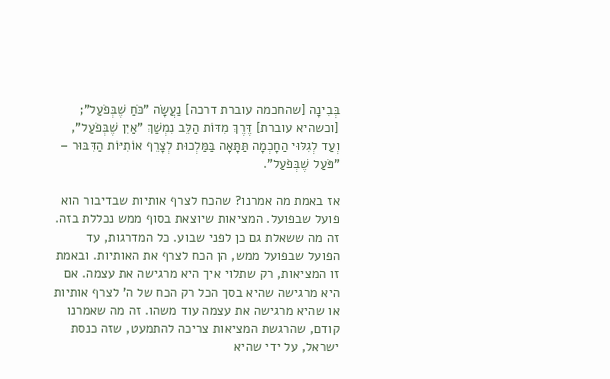בְּבִינָה [שהחכמה עוברת דרכה] נַעֲשָׂה "כֹּחַ שֶׁבְּפֹעַל"; [וכשהיא עוברת] דֶּרֶךְ מִדּוֹת הַלֵּב נִמְשַׁךְ "אַיִן שֶׁבְּפֹעַל", וְעַד לְגִלּוּי הַחָכְמָה תַּתָּאָה בַּמַּלְכוּת לְצָרֵף אוֹתִיּוֹת הַדִּבּוּר – "פֹּעַל שֶׁבְּפֹעַל".

אז באמת מה אמרנו? שהכח לצרף אותיות שבדיבור הוא פועל שבפועל. המציאות שיוצאת בסוף ממש נכללת בזה. זה מה ששאלת גם כן לפני שבוע. כל המדרגות, עד הפועל שבפועל ממש, הן הכח לצרף את האותיות. ובאמת זו המציאות, רק שתלוי איך היא מרגישה את עצמה. אם היא מרגישה שהיא בסך הכל רק הכח של ה' לצרף אותיות או שהיא מרגישה את עצמה עוד משהו. זה מה שאמרנו קודם, שהרגשת המציאות צריכה להתמעט, שזה כנסת ישראל, על ידי שהיא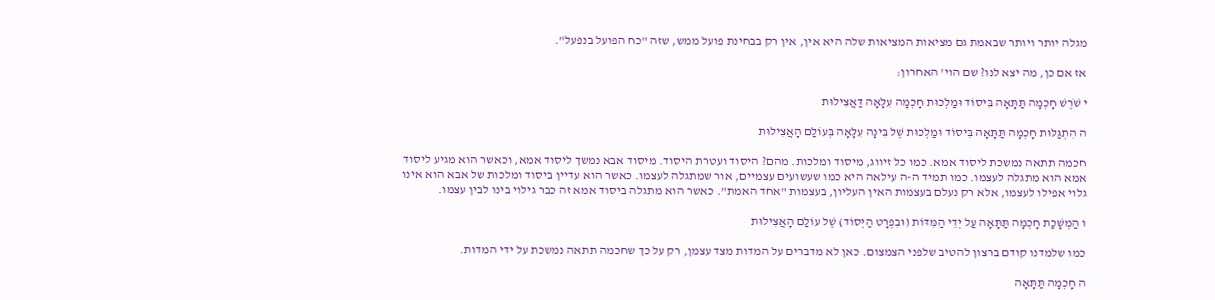מגלה יותר ויותר שבאמת גם מציאות המציאות שלה היא אין, אין רק בבחינת פועל ממש, שזה "כח הפועל בנפעל".

אז אם כן, מה יצא לנו? שם הוי' האחרון:

י שֹׁרֶשׁ חָכְמָה תַּתָּאָה בִּיסוֹד וּמַלְכוּת חָכְמָה עִלָּאָה דַּאֲצִילוּת

ה הִתְגַּלּוּת חָכְמָה תַּתָּאָה בִּיסוֹד וּמַלְכוּת שֶׁל בִּינָה עִלָּאָה בְּעוֹלַם הָאֲצִילוּת

חכמה תתאה נמשכת ליסוד אמא. כמו כל זיווג, מיסוד ומלכות. מהם? היסוד ועטרת היסוד. מיסוד אבא נמשך ליסוד אמא, וכאשר הוא מגיע ליסוד אמא הוא מתגלה לעצמו. כמו תמיד ה-ה עילאה היא כמו שעשועים עצמיים, אור שמתגלה לעצמו. כאשר הוא עדיין ביסוד ומלכות של אבא הוא אינו גלוי אפילו לעצמו, אלא רק נעלם בעצמות האין העליון, בעצמות "אחד האמת". כאשר הוא מתגלה ביסוד אמא זה כבר גילוי בינו לבין עצמו.

ו הַמְשָׁכַת חָכְמָה תַּתָּאָה עַל יְדֵי הַמִּדּוֹת (וּבִפְרָט הַיְּסוֹד) שֶׁל עוֹלַם הָאֲצִילוּת

כמו שלמדנו קודם ברצון להטיב שלפני הצמצום. כאן לא מדברים על המדות מצד עצמן, רק על כך שחכמה תתאה נמשכת על ידי המדות.

ה חָכְמָה תַּתָּאָה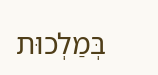בְּמַלְכוּת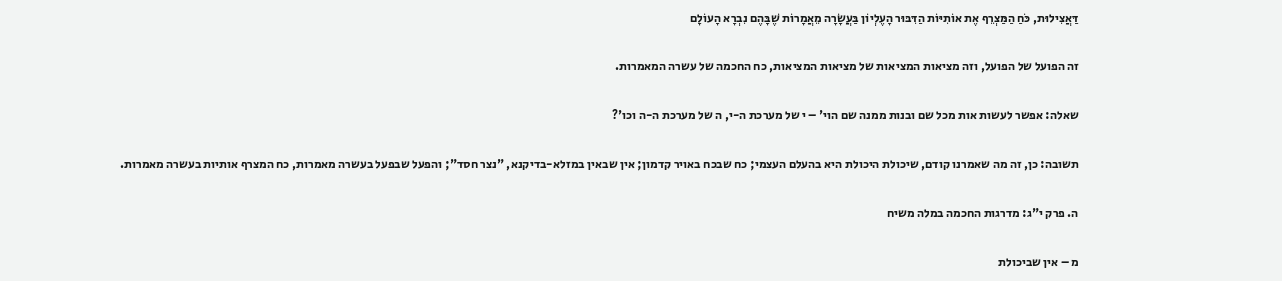דַּאֲצִילוּת, כֹּחַ הַמַּצְרֵף אֶת אוֹתִיּוֹת הַדִּבּוּר הָעֶלְיוֹן בַּעֲשָׂרָה מֵאֲמָרוֹת שֶׁבָּהֶם נִבְרָא הָעוֹלָם

זה הפועל של הפועל, וזה מציאות המציאות של מציאות המציאות, כח החכמה של עשרה המאמרות.

שאלה: אפשר לעשות אות מכל שם ובנות ממנה שם הוי' – י של מערכת ה-י, ה של מערכת ה-ה וכו'?

תשובה: כן, זה מה שאמרנו קודם, שיכולת היכולת היא בהעלם העצמי; כח שבכח באויר קדמון; אין שבאין במזלא-בדיקנא, "נצר חסד"; והפעל שבפעל בעשרה מאמרות, כח המצרף אותיות בעשרה מאמרות.

ה. פרק י"ג: מדרגות החכמה במלה משיח

מ – אין שביכולת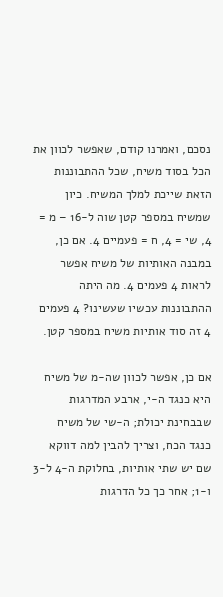נסכם, ואמרנו קודם, שאפשר לכוון את הכל בסוד משיח, שכל ההתבוננות הזאת שייכת למלך המשיח. כיון שמשיח במספר קטן שוה ל-16 – מ = 4, שי = 4, ח = פעמיים 4. אם כן, במבנה האותיות של משיח אפשר לראות 4 פעמים 4. מה היתה ההתבוננות עכשיו שעשינו? 4 פעמים 4 זה סוד אותיות משיח במספר קטן.

אם כן, אפשר לכוון שה-מ של משיח היא כנגד ה-י, ארבע המדרגות שבבחינת יכולת; ה-שי של משיח כנגד הכח, וצריך להבין למה דווקא שם יש שתי אותיות, בחלוקת ה-4 ל-3 ו-1; אחר כך כל הדרגות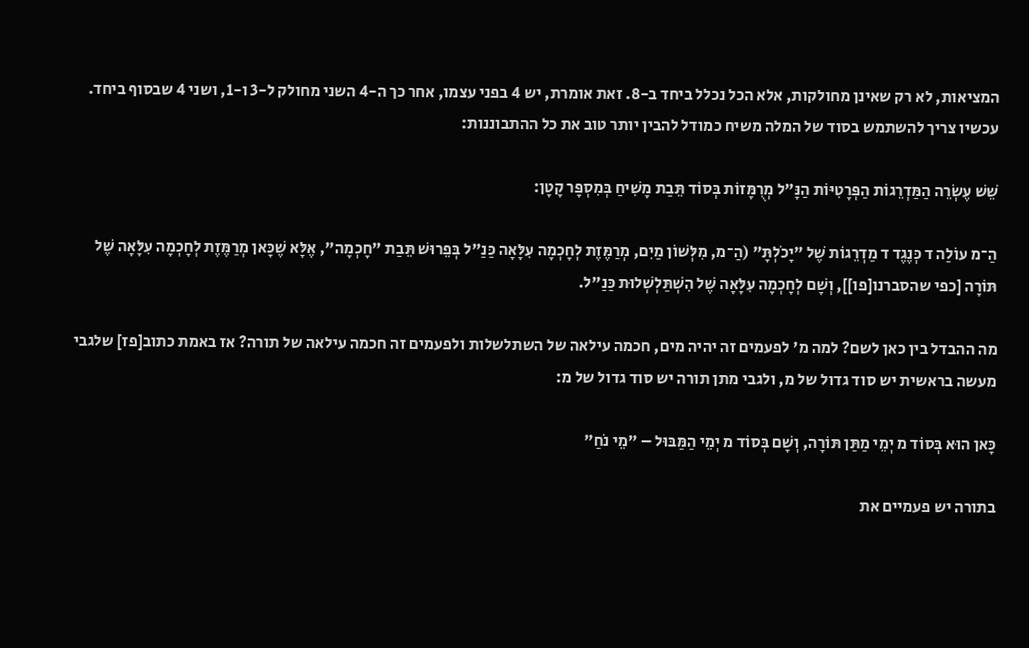המציאות, לא רק שאינן מחולקות, אלא הכל נכלל ביחד ב-8. זאת אומרת, יש 4 בפני עצמו, אחר כך ה-4 השני מחולק ל-3 ו-1, ושני 4 שבסוף ביחד. עכשיו צריך להשתמש בסוד של המלה משיח כמודל להבין יותר טוב את כל ההתבוננות:

שֵׁשׁ עֶשְׂרֵה הַמַּדְרֵגוֹת הַפְּרָטִיּוֹת הַנָּ"ל מְרֻמָּזוֹת בְּסוֹד תֵּבַת מָשִׁיחַ בְּמִסְפָּר קָטָן:

הַ־מ עוֹלַה ד כְּנֶגֶד ד מַדְרֵגוֹת שֶׁל "יָכֹלְתָּ" (הַ־מ, מִלְּשׁוֹן מַיִם, מְרַמֶּזֶת לְחָכְמָה עִלָּאָה כַּנַ"ל בְּפֵרוּשׁ תֵּבַת "חָכְמָה", אֶלָּא שֶׁכָּאן מְרַמֶּזֶת לְחָכְמָה עִלָּאָה שֶׁל תּוֹרָה [כפי שהסברנו[פו]], וְשָׁם לְחָכְמָה עִלָּאָה שֶׁל הִשְׁתַּלְשְׁלוּת כַּנַ"ל.

מה ההבדל בין כאן לשם? למה מ' לפעמים זה יהיה מים, חכמה עילאה של השתלשלות ולפעמים זה חכמה עילאה של תורה? אז באמת כתוב[פז] שלגבי מעשה בראשית יש סוד גדול של מ, ולגבי מתן תורה יש סוד גדול של מ:

כָּאן הוּא בְּסוֹד מ יְמֵי מַתַּן תּוֹרָה, וְשָׁם בְּסוֹד מ יְמֵי הַמַּבּוּל – "מֵי נֹחַ"

בתורה יש פעמיים את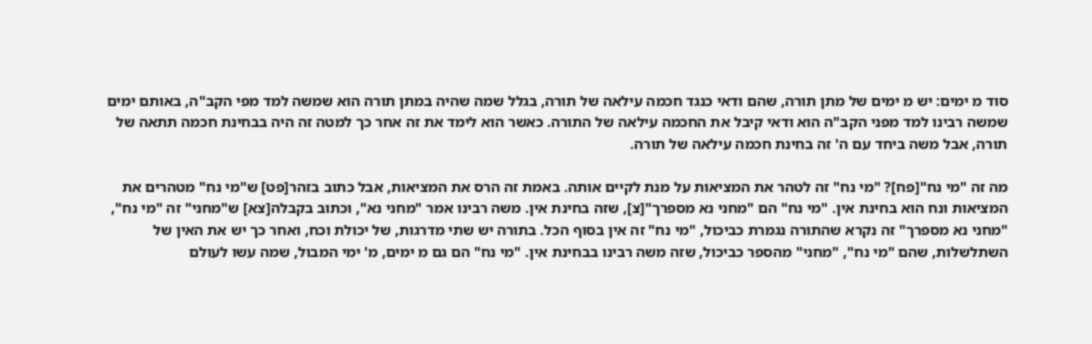סוד מ ימים: יש מ ימים של מתן תורה, שהם ודאי כנגד חכמה עילאה של תורה, בגלל שמה שהיה במתן תורה הוא שמשה למד מפי הקב"ה, באותם ימים שמשה רבינו למד מפני הקב"ה הוא ודאי קיבל את החכמה עילאה של התורה. כאשר הוא לימד את זה אחר כך למטה זה היה בבחינת חכמה תתאה של תורה, אבל משה ביחד עם ה' זה בחינת חכמה עילאה של תורה.

מה זה "מי נח"[פח]? "מי נח" זה לטהר את המציאות על מנת לקיים אותה. באמת זה הרס את המציאות, אבל כתוב בזהר[פט] ש"מי נח" מטהרים את המציאות ונח הוא בחינת אין. "מי נח" הם "מחני נא מספרך"[צ], שזה בחינת אין. משה רבינו אמר "מחני נא", וכתוב בקבלה[צא] ש"מחני" זה "מי נח", "מחני נא מספרך" זה נקרא שהתורה נגמרת כביכול, "מי נח" זה אין בסוף הכל. בתורה יש שתי מדרגות, של יכולת וכח, ואחר כך יש את האין של השתלשלות, שהם "מי נח", "מחני" מהספר כביכול, שזה משה רבינו בבחינת אין. "מי נח" הם גם מ ימים, מ' ימי המבול, שמה עשו לעולם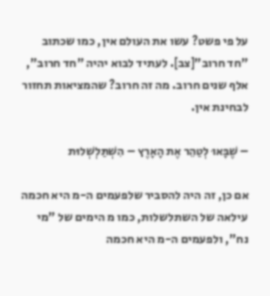על פי פשט? עשו את העולם אין, כמו שכתוב "חד חרוב"[צב]. לעתיד לבוא יהיה "חד חרוב", אלף שנים חרוב. מה זה חרוב? שהמציאות תחזור לבחינת אין.

– שֶׁבָּאוּ לְטַהֵר אֶת הָאָרֶץ – הִשְׁתַּלְשְׁלוּת

אם כן, זה היה להסביר שלפעמים ה-מ היא חכמה עילאה של השתלשלות, כמו מ הימים של "מי נח", ולפעמים ה-מ היא חכמה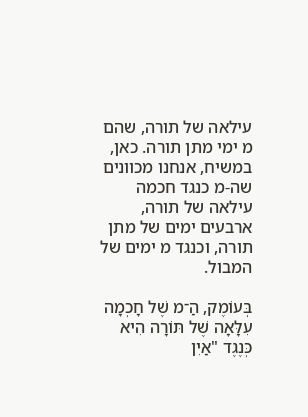עילאה של תורה, שהם מ ימי מתן תורה. כאן, במשיח, אנחנו מכוונים שה-מ כנגד חכמה עילאה של תורה, ארבעים ימים של מתן תורה, וכנגד מ ימים של המבול.

בְּעוֹמֶק, הַ־מ שֶׁל חָכְמָה עִלָּאָה שֶׁל תּוֹרָה הִיא כְּנֶגֶד "אַיִן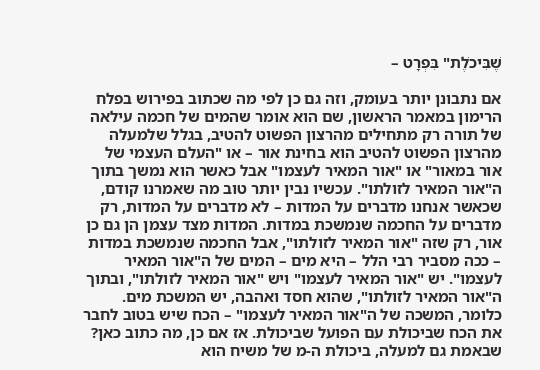שֶׁבִּיכֹלֶת" בִּפְרָט –

אם נתבונן יותר בעומק, וזה גם כן לפי מה שכתוב בפירוש בפלח הרימון במאמר הראשון, שם הוא אומר שהמים של חכמה עילאה של תורה רק מתחילים מהרצון הפשוט להטיב, בגלל שלמעלה מהרצון הפשוט להטיב הוא בחינת אור – או "העלם העצמי של אור במאור" או "אור המאיר לעצמו" אבל כאשר הוא נמשך בתוך ה"אור המאיר לזולתו". עכשיו נבין יותר טוב מה שאמרנו קודם, שכאשר אנחנו מדברים על המדות – לא מדברים על המדות, רק מדברים על החכמה שנמשכת במדות. המדות מצד עצמן הן גם כן אור, רק שזה "אור המאיר לזולתו", אבל החכמה שנמשכת במדות – ככה מסביר רבי הלל – היא מים – המים של ה"אור המאיר לעצמו". יש "אור המאיר לעצמו" ויש "אור המאיר לזולתו", ובתוך ה"אור המאיר לזולתו", שהוא חסד ואהבה, יש המשכת מים. כלומר, המשכה של ה"אור המאיר לעצמו" – הכח שיש בטוב לחבר את הכח שביכולת עם הפועל שביכולת. אז אם כן, מה כתוב כאן? שבאמת גם למעלה, ביכולת ה-מ של משיח הוא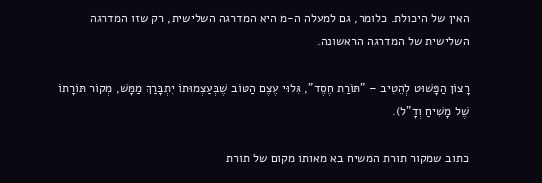האין של היכולת. כלומר, גם למעלה ה-מ היא המדרגה השלישית, רק שזו המדרגה השלישית של המדרגה הראשונה.

רָצוֹן הַפָּשׁוּט לְהֵטִיב – "תּוֹרַת חֶסֶד", גִּלוּי עֶצֶם הַטּוֹב שֶׁבְּעַצְמוּתוֹ יִתְבָּרַךְ מַמָּשׁ, מְקוֹר תּוֹרָתוֹ שֶׁל מָשִׁיחַ וְדָ"ל).

כתוב שמקור תורת המשיח בא מאותו מקום של תורת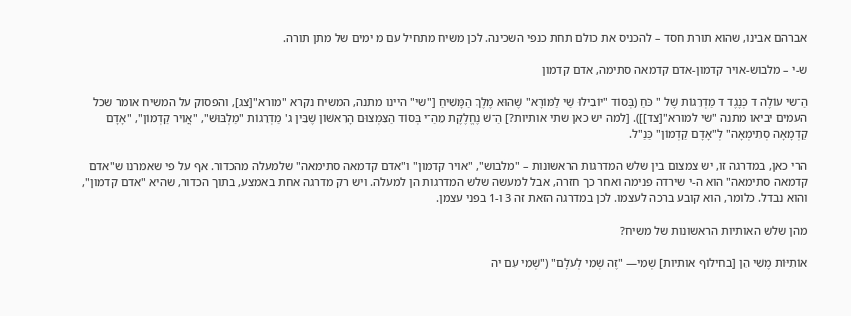אברהם אבינו, שהוא תורת חסד – להכניס את כולם תחת כנפי השכינה. לכן משיח מתחיל עם מ ימים של מתן תורה.

ש-י – מלבוש-אויר קדמון-אדם קדמאה סתימה, אדם קדמון

הַ־שי עוֹלֶה ד כְּנֶגֶד ד מַדְרֵגוֹת שֶׁל " כֹּחַ (בְּסוֹד "יוֹבִילוּ שַׁי לַמּוֹרָא" שֶׁהוּא מֶלֶךְ הַמָּשִׁיחַ ["שי" היינו מתנה, המשיח נקרא "מורא"[צג], והפסוק על המשיח אומר שכל העמים יביאו מתנה "שי למורא"[צד]]). [למה יש כאן שתי אותיות?] הַ־שׁ נֶחֱלֶקֶת מֵהַ־י בְּסוֹד הַצִּמְצוּם הָרִאשׁוֹן שֶׁבֵּין ג' מַדְרֵגוֹת "מַלְבּוּשׁ", "אֲוִיר קַדְמוֹן", "אָדָם קַדְמָאָה סְתִימְאָה" לְ"אָדָם קַדְמוֹן" כַּנַ"ל.

הרי כאן, במדרגה זו, יש צמצום בין שלש המדרגות הראשונות – "מלבוש", "אויר קדמון" ו"אדם קדמאה סתימאה" שלמעלה מהכדור. אף על פי שאמרנו ש"אדם קדמאה סתימאה" הוא ה-י שירדה פנימה ואחר כך חזרה, אבל למעשה שלש המדרגות הן למעלה. ויש רק מדרגה אחת באמצע, בתוך הכדור, שהיא "אדם קדמון", והוא נבדל. כלומר, הוא קובע ברכה לעצמו. לכן במדרגה הזאת זה 3 ו-1 בפני עצמן.

מהן שלש האותיות הראשונות של משיח?

אוֹתִיּוֹת מֶשִׁי הֵן [בחילוף אותיות] שְׁמִי— "זֶה שְׁמִי לְעֹלָם" ("שְׁמִי עִם יה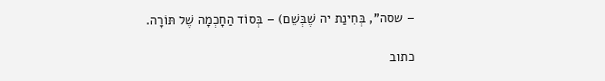– שסה", בְּחִינַת יה שֶׁבְּשֵׁם) – בְּסוֹד הַחָכְמָה שֶׁל תּוֹרָה.

כתוב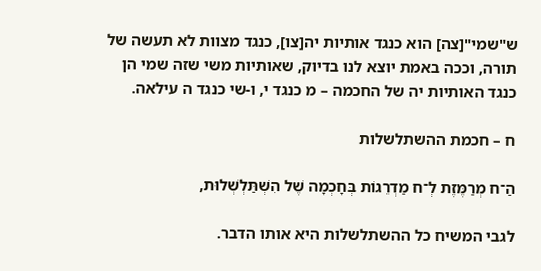ש"שמי"[צה] הוא כנגד אותיות יה[צו], כנגד מצוות לא תעשה של תורה, וככה באמת יוצא לנו בדיוק, שאותיות משי שזה שמי הן כנגד האותיות יה של החכמה – מ כנגד י, ו-שי כנגד ה עילאה.

ח – חכמת ההשתלשלות

הַ־ח מְרַמֶּזֶת לְ־ח מַדְרֵגוֹת בְּחָכְמָה שֶׁל הִשְׁתַּלְשְׁלוּת,

לגבי המשיח כל ההשתלשלות היא אותו הדבר.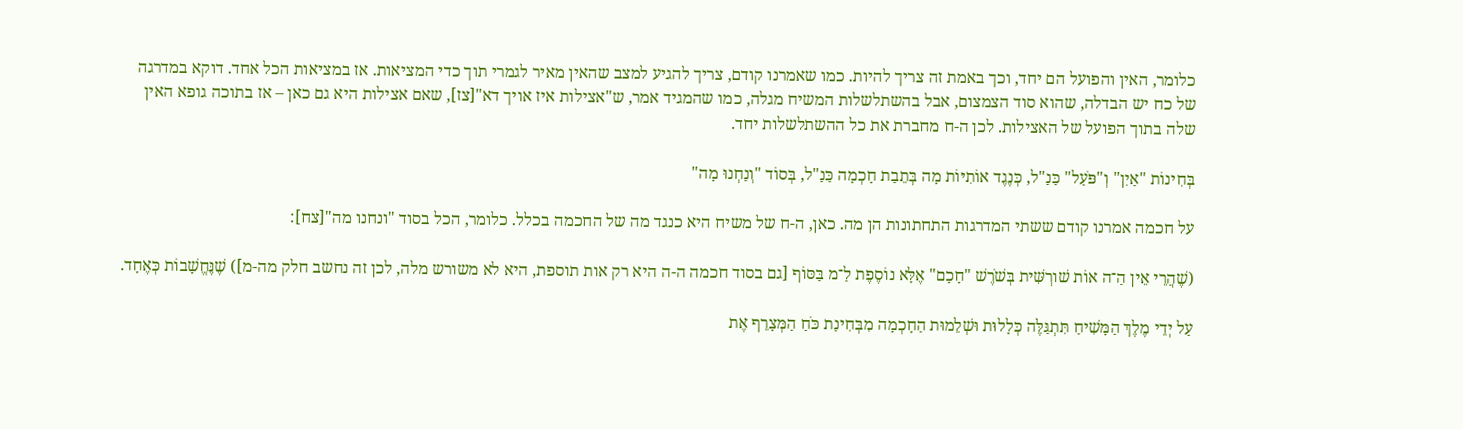כלומר, האין והפועל הם יחד, וכך באמת זה צריך להיות. כמו שאמרנו קודם, צריך להגיע למצב שהאין מאיר לגמרי תוך כדי המציאות. אז במציאות הכל אחד. דוקא במדרגה של כח יש הבדלה, שהוא סוד הצמצום, אבל בהשתלשלות המשיח מגלה, כמו שהמגיד אמר, ש"אצילות איז אויך דא"[צז], שאם אצילות היא גם כאן – אז בתוכה גופא האין שלה בתוך הפועל של האצילות. לכן ה-ח מחברת את כל ההשתלשלות יחד.

בְּחִינוֹת "אַיִן" וְ"פֹּעַל" כַּנַ"ל, כְּנֶגֶד אוֹתִיּוֹת מָה בְּתֵבַת חָכְמָה כַּנַ"ל, בְּסוֹד "וְנַחְנוּ מָה"

על חכמה אמרנו קודם ששתי המדרגות התחתונות הן מה. כאן, ה-ח של משיח היא כנגד מה של החכמה בכלל. כלומר, הכל בסוד "ונחנו מה"[צח]:

(שֶׁהֲרֵי אֵין הַ־ה אוֹת שׁורְשִּׁית בְּשֹׁרֶשׁ "חָכָם" אֶלָּא נוֹסֶפֶת לַ־מ בַּסּוֹף [גם בסוד חכמה ה-ה היא רק אות תוספת, היא לא משורש מלה, לכן זה נחשב חלק מה-מ]) שֶׁנֶּחֱשָׁבוֹת כְּאֶחָד.

עַל יְדֵי מֶלֶךְ הַמָּשִׁיחַ תִּתְגַּלֶּה כְּלָלוּת וּשְׁלֵמוּת הַחָכְמָה מִבְּחִינַת כֹּחַ הַמְּצָרֵף אֶת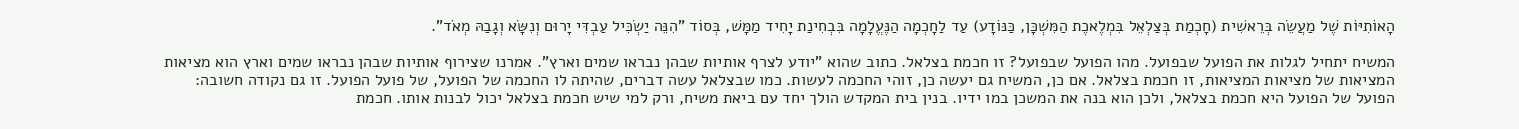הָאוֹתִיּוֹת שֶׁל מַעֲשֵׂה בְּרֵאשִׁית (חָכְמַת בְּצַלְאֵל בִּמְלֶאכֶת הַמִּשְׁכָּן, כַּנּוֹדָע) עַד לַחָכְמָה הַנֶּעֱלָמָה בִּבְחִינַת יָחִיד מַמָּשׁ, בְּסוֹד "הִנֵּה יַשְׂכִּיל עַבְדִּי יָרוּם וְנִשָּׂא וְגָבַהּ מְאֹד".

המשיח יתחיל לגלות את הפועל שבפועל. מהו הפועל שבפועל? זו חכמת בצלאל. כתוב שהוא "יודע לצרף אותיות שבהן נבראו שמים וארץ". אמרנו שצירוף אותיות שבהן נבראו שמים וארץ הוא מציאות המציאות של מציאות המציאות, זו חכמת בצלאל. אם כן, המשיח גם יעשה כן, זוהי החכמה לעשות. כמו שבצלאל עשה דברים, שהיתה לו החכמה של הפועל, של פועל הפועל. זו גם נקודה חשובה: הפועל של הפועל היא חכמת בצלאל, ולכן הוא בנה את המשכן במו ידיו. בנין בית המקדש הולך יחד עם ביאת משיח, ורק למי שיש חכמת בצלאל יכול לבנות אותו. חכמת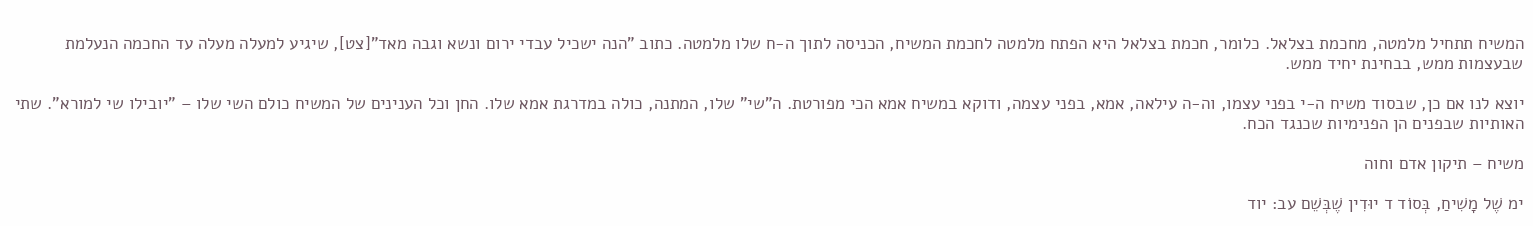המשיח תתחיל מלמטה, מחכמת בצלאל. כלומר, חכמת בצלאל היא הפתח מלמטה לחכמת המשיח, הכניסה לתוך ה-ח שלו מלמטה. כתוב "הנה ישכיל עבדי ירום ונשא וגבה מאד"[צט], שיגיע למעלה מעלה עד החכמה הנעלמת שבעצמות ממש, בבחינת יחיד ממש.

יוצא לנו אם כן, שבסוד משיח ה-י בפני עצמו, וה-ה עילאה, אמא, בפני עצמה, ודוקא במשיח אמא הכי מפורטת. ה"שי" שלו, המתנה, כולה במדרגת אמא שלו. החן וכל הענינים של המשיח כולם השי שלו – "יובילו שי למורא". שתי האותיות שבפנים הן הפנימיות שכנגד הכח.

משיח – תיקון אדם וחוה

ימ שֶׁל מָשִׁיחַ, בְּסוֹד ד יוּדִין שֶׁבְּשֵׁם עב: יוד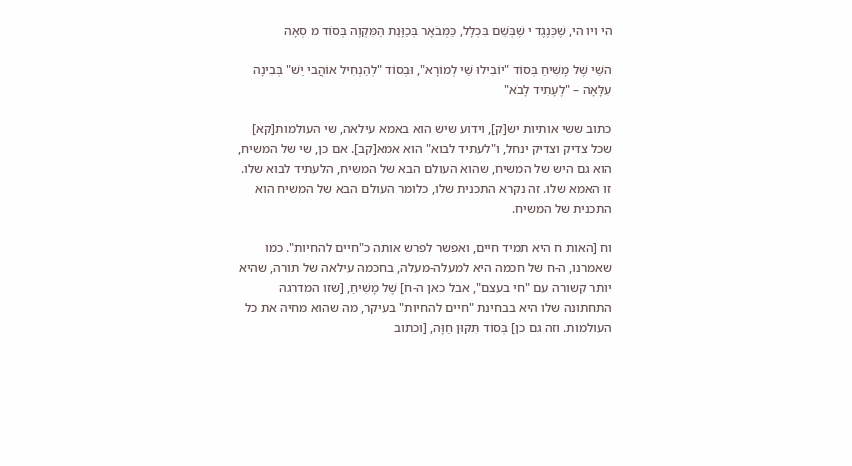הי ויו הי, שֶׁכְּנֶגֶד י שֶׁבְּשֵׁם בִּכְלָל, כַּמְּבֹאָר בְּכַוָּנַת הַמִּקְוֶה בְּסוֹד מ סְאָה

השַׁי שֶׁל מָשִׁיחַ בְּסוֹד "יוֹבִילוּ שַׁי לְמוֹרָא", וּבְסוֹד "לְהַנְחִיל אוֹהֲבי יֵשׁ" בְּבִינָה עִלָּאָה – "לֶעָתִיד לָבֹא"

כתוב ששי אותיות יש[ק], וידוע שיש הוא באמא עילאה, שי העולמות[קא] שכל צדיק וצדיק ינחל, ו"לעתיד לבוא" הוא אמא[קב]. אם כן, שי של המשיח, הוא גם היש של המשיח, שהוא העולם הבא של המשיח, הלעתיד לבוא שלו. זו האמא שלו. זה נקרא התכנית שלו, כלומר העולם הבא של המשיח הוא התכנית של המשיח.

וח [האות ח היא תמיד חיים, ואפשר לפרש אותה כ"חיים להחיות". כמו שאמרנו, ה-ח של חכמה היא למעלה-מעלה, בחכמה עילאה של תורה, שהיא יותר קשורה עם "חי בעצם", אבל כאן ה-ח] שֶׁל מָשִׁיחַ, [שזו המדרגה התחתונה שלו היא בבחינת "חיים להחיות" בעיקר, מה שהוא מחיה את כל העולמות. וזה גם כן] בְּסוֹד תִּקּוּן חַוָּה, [וכתוב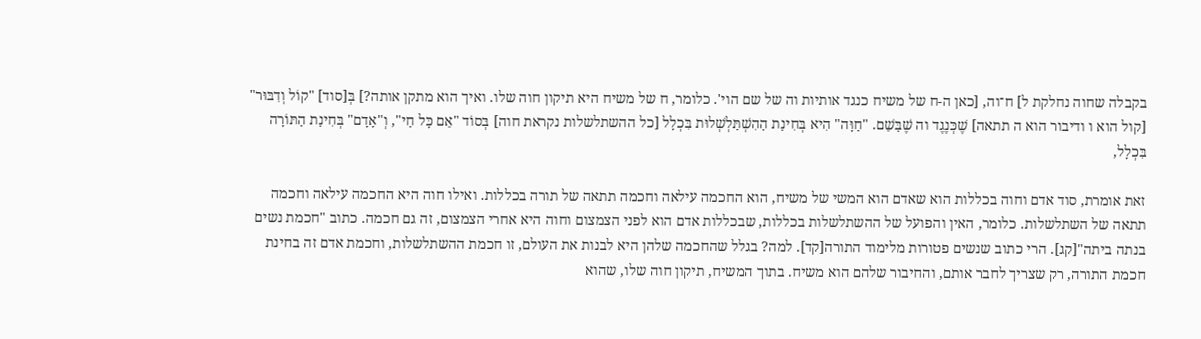בקבלה שחוה נחלקת ל] ח־וה, [כאן ה-ח של משיח כנגד אותיות וה של שם הוי'. כלומר, ח של משיח היא תיקון חוה שלו. ואיך הוא מתקן אותה?] בְּ[סוד] "קוֹל וְדִבּוּר" [קול הוא ו ודיבור הוא ה תתאה] שֶׁכְּנֶגֶד וה שֶׁבַּשֵׁם. "חַוָּה" הִיא בְּחִינַת הַהִשְׁתַּלְשְׁלוּת בִּכְלָל [כל ההשתלשלות נקראת חוה] בְּסוֹד "אֵם כָּל חַי", וְ"אָדָם" בְּחִינַת הַתּוֹרָה בִּכְלָל,

זאת אומרת, סוד אדם וחוה בכללות הוא שאדם הוא המשי של משיח, הוא החכמה עילאה וחכמה תתאה של תורה בכללות. ואילו חוה היא החכמה עילאה וחכמה תתאה של השתלשלות. כלומר, האין והפועל של ההשתלשלות בכללות, שבכללות אדם הוא לפני הצמצום וחוה היא אחרי הצמצום, זה גם חכמה. כתוב "חכמת נשים בנתה ביתה"[קג]. הרי כתוב שנשים פטורות מלימוד התורה[קד]. למה? בגלל שהחכמה שלהן היא לבנות את העולם, זו חכמת ההשתלשלות, וחכמת אדם זה בחינת חכמת התורה, רק שצריך לחבר אותם, והחיבור שלהם הוא משיח. בתוך המשיח, תיקון חוה שלו, שהוא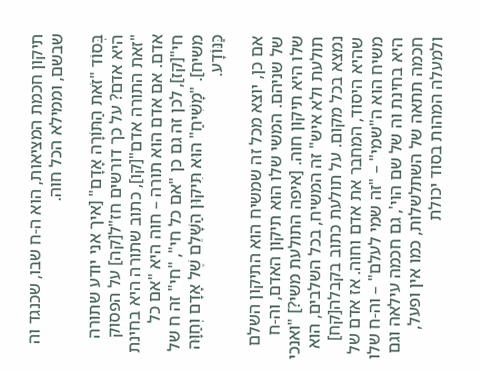תיקון חכמת המציאות, הוא ה-ח שבו, שכנגד וה שבשם, וממילא הכל חוה.

בְּסוֹד "זֹאת הַתּוֹרָה אָדָם" [איך אני יודע שתורה היא אדם? על כך דורשים חז"ל[קה] על הפסוק "זאת התורה אדם"[קו], כתוב שתורה היא בחינת אדם. אם אדם הוא תורה – חוה היא "אם כל חי"[קז], לכן זה גם כן "אם כל חי", "חי" זה ח של משיח]. "מָשִׁיחַ" הוּא תִּיקוּן הַשָּׁלֵם שֶׁל אָדָם וְחַוָּה כַּנּוֹדָע.

אם כן, יוצא מכל זה שמשיח הוא התיקון השלם של שניהם. המשי שלו הוא תיקון האדם, וה-ח שלו היא תיקון חוה. [איפה התולעת משי?] "ואנכי תולעת ולא איש" זה המשיח, בכל השלבים, הוא נמצא בכל מקום. על תולעת כתוב בקבלה[קח] שהיא היסוד, המחבר את אדם וחוה. אז אדם של משיח הוא ה"שמי" – "זה שמי לעלם" – וה-ח שלו היא בחינת וה של שם הוי', גם חכמה עילאה וגם חכמה תתאה של השתלשלות, כמו אין ופעל, ולמעלה המהות בסוד יכולת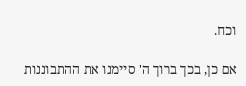וכח.

אם כן, בכך ברוך ה' סיימנו את ההתבוננות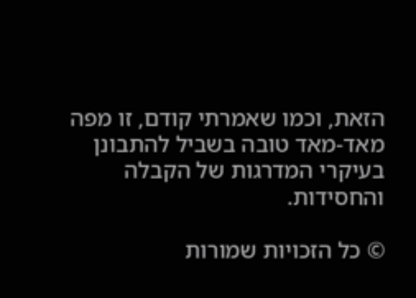הזאת, וכמו שאמרתי קודם, זו מפה מאד-מאד טובה בשביל להתבונן בעיקרי המדרגות של הקבלה והחסידות.

© כל הזכויות שמורות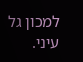למכון גל עיני.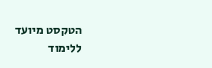הטקסט מיועד ללימוד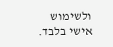ולשימוש אישי בלבד.